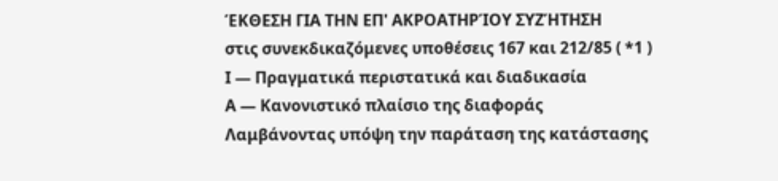ΈΚΘΕΣΗ ΓΙΑ ΤΗΝ ΕΠ' ΑΚΡΟΑΤΗΡΊΟΥ ΣΥΖΉΤΗΣΗ
στις συνεκδικαζόμενες υποθέσεις 167 και 212/85 ( *1 )
Ι — Πραγματικά περιστατικά και διαδικασία
Α — Κανονιστικό πλαίσιο της διαφοράς
Λαμβάνοντας υπόψη την παράταση της κατάστασης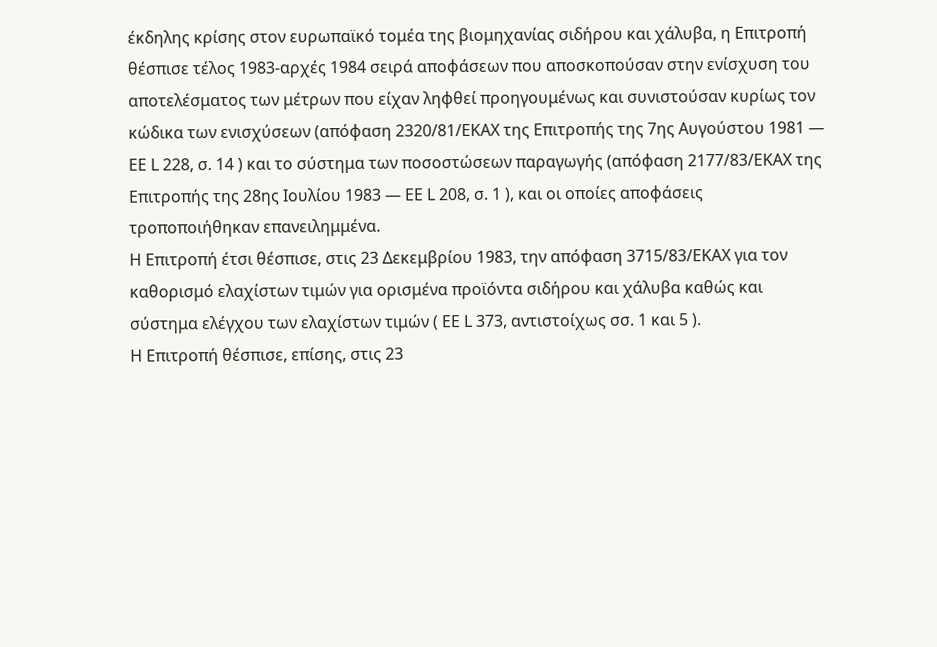έκδηλης κρίσης στον ευρωπαϊκό τομέα της βιομηχανίας σιδήρου και χάλυβα, η Επιτροπή θέσπισε τέλος 1983-αρχές 1984 σειρά αποφάσεων που αποσκοπούσαν στην ενίσχυση του αποτελέσματος των μέτρων που είχαν ληφθεί προηγουμένως και συνιστούσαν κυρίως τον κώδικα των ενισχύσεων (απόφαση 2320/81/ΕΚΑΧ της Επιτροπής της 7ης Αυγούστου 1981 — ΕΕ L 228, σ. 14 ) και το σύστημα των ποσοστώσεων παραγωγής (απόφαση 2177/83/ΕΚΑΧ της Επιτροπής της 28ης Ιουλίου 1983 — ΕΕ L 208, σ. 1 ), και οι οποίες αποφάσεις τροποποιήθηκαν επανειλημμένα.
Η Επιτροπή έτσι θέσπισε, στις 23 Δεκεμβρίου 1983, την απόφαση 3715/83/ΕΚΑΧ για τον καθορισμό ελαχίστων τιμών για ορισμένα προϊόντα σιδήρου και χάλυβα καθώς και σύστημα ελέγχου των ελαχίστων τιμών ( ΕΕ L 373, αντιστοίχως σσ. 1 και 5 ).
Η Επιτροπή θέσπισε, επίσης, στις 23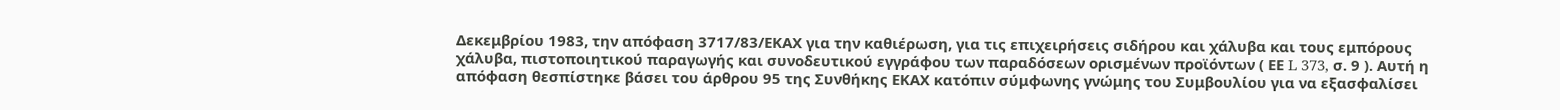Δεκεμβρίου 1983, την απόφαση 3717/83/ΕΚΑΧ για την καθιέρωση, για τις επιχειρήσεις σιδήρου και χάλυβα και τους εμπόρους χάλυβα, πιστοποιητικού παραγωγής και συνοδευτικού εγγράφου των παραδόσεων ορισμένων προϊόντων ( ΕΕ L 373, σ. 9 ). Αυτή η απόφαση θεσπίστηκε βάσει του άρθρου 95 της Συνθήκης ΕΚΑΧ κατόπιν σύμφωνης γνώμης του Συμβουλίου για να εξασφαλίσει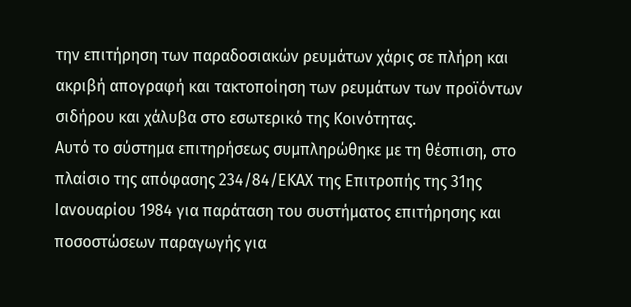την επιτήρηση των παραδοσιακών ρευμάτων χάρις σε πλήρη και ακριβή απογραφή και τακτοποίηση των ρευμάτων των προϊόντων σιδήρου και χάλυβα στο εσωτερικό της Κοινότητας.
Αυτό το σύστημα επιτηρήσεως συμπληρώθηκε με τη θέσπιση, στο πλαίσιο της απόφασης 234/84/ΕΚΑΧ της Επιτροπής της 31ης Ιανουαρίου 1984 για παράταση του συστήματος επιτήρησης και ποσοστώσεων παραγωγής για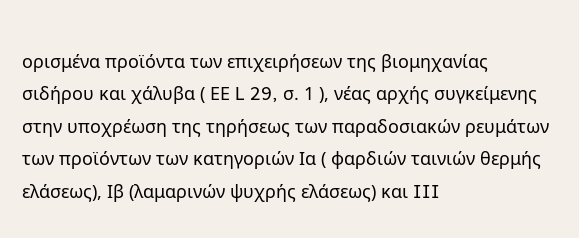ορισμένα προϊόντα των επιχειρήσεων της βιομηχανίας σιδήρου και χάλυβα ( ΕΕ L 29, σ. 1 ), νέας αρχής συγκείμενης στην υποχρέωση της τηρήσεως των παραδοσιακών ρευμάτων των προϊόντων των κατηγοριών Ια ( φαρδιών ταινιών θερμής ελάσεως), Ιβ (λαμαρινών ψυχρής ελάσεως) και III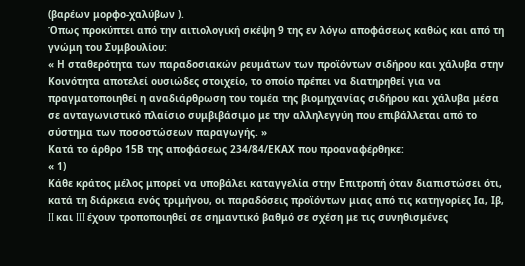(βαρέων μορφο-χαλύβων ).
Όπως προκύπτει από την αιτιολογική σκέψη 9 της εν λόγω αποφάσεως καθώς και από τη γνώμη του Συμβουλίου:
« Η σταθερότητα των παραδοσιακών ρευμάτων των προϊόντων σιδήρου και χάλυβα στην Κοινότητα αποτελεί ουσιώδες στοιχείο, το οποίο πρέπει να διατηρηθεί για να πραγματοποιηθεί η αναδιάρθρωση του τομέα της βιομηχανίας σιδήρου και χάλυβα μέσα σε ανταγωνιστικό πλαίσιο συμβιβάσιμο με την αλληλεγγύη που επιβάλλεται από το σύστημα των ποσοστώσεων παραγωγής. »
Κατά το άρθρο 15Β της αποφάσεως 234/84/ΕΚΑΧ που προαναφέρθηκε:
« 1)
Κάθε κράτος μέλος μπορεί να υποβάλει καταγγελία στην Επιτροπή όταν διαπιστώσει ότι, κατά τη διάρκεια ενός τριμήνου, οι παραδόσεις προϊόντων μιας από τις κατηγορίες Ια, Ιβ, II και III έχουν τροποποιηθεί σε σημαντικό βαθμό σε σχέση με τις συνηθισμένες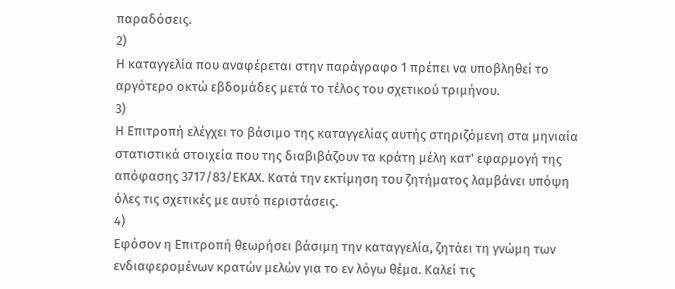παραδόσεις.
2)
Η καταγγελία που αναφέρεται στην παράγραφο 1 πρέπει να υποβληθεί το αργότερο οκτώ εβδομάδες μετά το τέλος του σχετικού τριμήνου.
3)
Η Επιτροπή ελέγχει το βάσιμο της καταγγελίας αυτής στηριζόμενη στα μηνιαία στατιστικά στοιχεία που της διαβιβάζουν τα κράτη μέλη κατ' εφαρμογή της απόφασης 3717/83/ΕΚΑΧ. Κατά την εκτίμηση του ζητήματος λαμβάνει υπόψη όλες τις σχετικές με αυτό περιστάσεις.
4)
Εφόσον η Επιτροπή θεωρήσει βάσιμη την καταγγελία, ζητάει τη γνώμη των ενδιαφερομένων κρατών μελών για το εν λόγω θέμα. Καλεί τις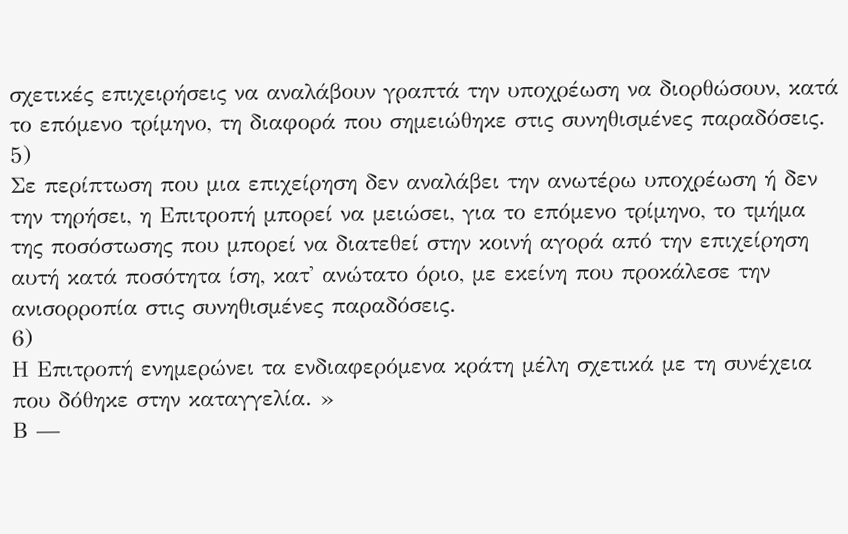σχετικές επιχειρήσεις να αναλάβουν γραπτά την υποχρέωση να διορθώσουν, κατά το επόμενο τρίμηνο, τη διαφορά που σημειώθηκε στις συνηθισμένες παραδόσεις.
5)
Σε περίπτωση που μια επιχείρηση δεν αναλάβει την ανωτέρω υποχρέωση ή δεν την τηρήσει, η Επιτροπή μπορεί να μειώσει, για το επόμενο τρίμηνο, το τμήμα της ποσόστωσης που μπορεί να διατεθεί στην κοινή αγορά από την επιχείρηση αυτή κατά ποσότητα ίση, κατ' ανώτατο όριο, με εκείνη που προκάλεσε την ανισορροπία στις συνηθισμένες παραδόσεις.
6)
Η Επιτροπή ενημερώνει τα ενδιαφερόμενα κράτη μέλη σχετικά με τη συνέχεια που δόθηκε στην καταγγελία. »
Β —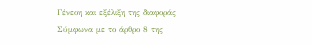Γένεοη και εξέλιξη της διαφοράς
Σύμφωνα με το άρθρο 8 της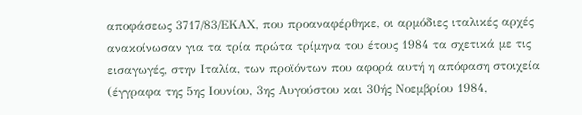αποφάσεως 3717/83/ΕΚΑΧ, που προαναφέρθηκε, οι αρμόδιες ιταλικές αρχές ανακοίνωσαν για τα τρία πρώτα τρίμηνα του έτους 1984 τα σχετικά με τις εισαγωγές, στην Ιταλία, των προϊόντων που αφορά αυτή η απόφαση στοιχεία (έγγραφα της 5ης Ιουνίου, 3ης Αυγούστου και 30ής Νοεμβρίου 1984,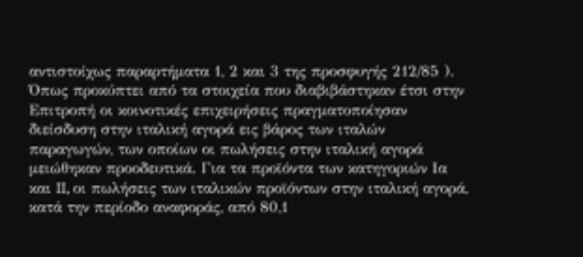αντιστοίχως παραρτήματα 1, 2 και 3 της προσφυγής 212/85 ).
Όπως προκύπτει από τα στοιχεία που διαβιβάστηκαν έτσι στην Επιτροπή οι κοινοτικές επιχειρήσεις πραγματοποίησαν διείσδυση στην ιταλική αγορά εις βάρος των ιταλών παραγωγών, των οποίων οι πωλήσεις στην ιταλική αγορά μειώθηκαν προοδευτικά. Για τα προϊόντα των κατηγοριών Ια και II, οι πωλήσεις των ιταλικών προϊόντων στην ιταλική αγορά, κατά την περίοδο αναφοράς, από 80,1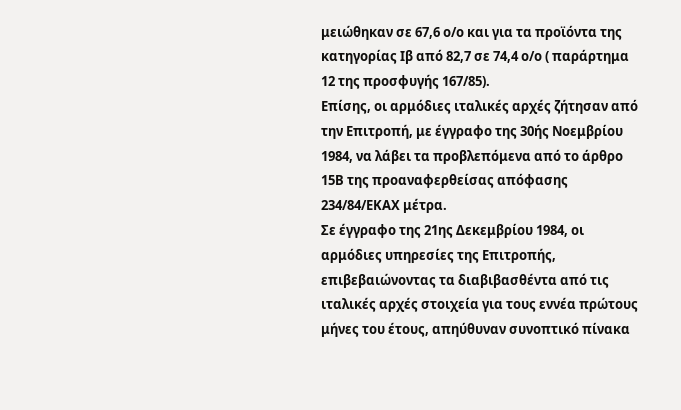μειώθηκαν σε 67,6 ο/ο και για τα προϊόντα της κατηγορίας Ιβ από 82,7 σε 74,4 ο/ο ( παράρτημα 12 της προσφυγής 167/85).
Επίσης, οι αρμόδιες ιταλικές αρχές ζήτησαν από την Επιτροπή, με έγγραφο της 30ής Νοεμβρίου 1984, να λάβει τα προβλεπόμενα από το άρθρο 15Β της προαναφερθείσας απόφασης 234/84/ΕΚΑΧ μέτρα.
Σε έγγραφο της 21ης Δεκεμβρίου 1984, οι αρμόδιες υπηρεσίες της Επιτροπής, επιβεβαιώνοντας τα διαβιβασθέντα από τις ιταλικές αρχές στοιχεία για τους εννέα πρώτους μήνες του έτους, απηύθυναν συνοπτικό πίνακα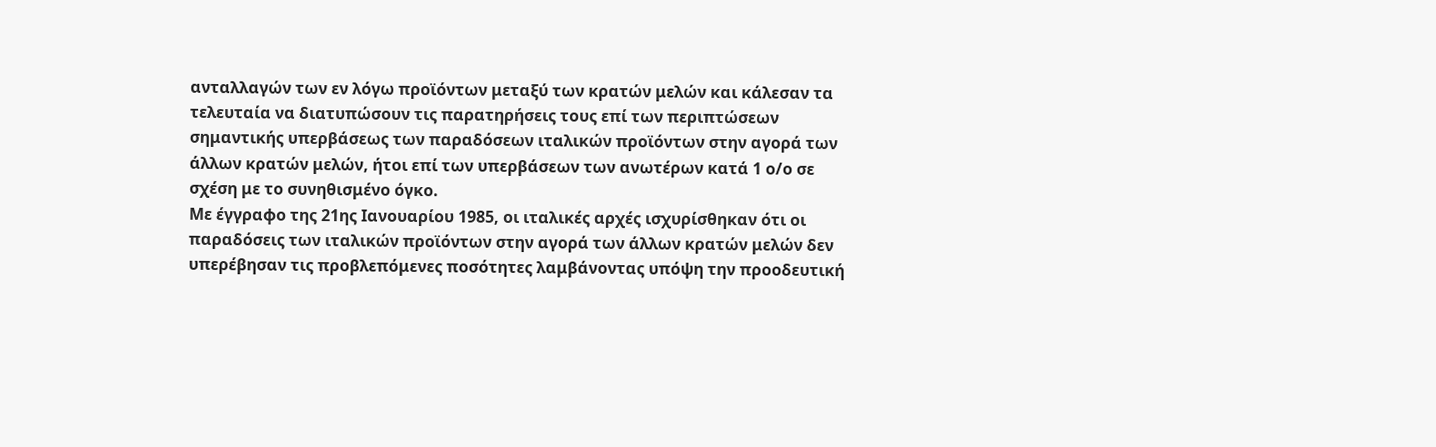ανταλλαγών των εν λόγω προϊόντων μεταξύ των κρατών μελών και κάλεσαν τα τελευταία να διατυπώσουν τις παρατηρήσεις τους επί των περιπτώσεων σημαντικής υπερβάσεως των παραδόσεων ιταλικών προϊόντων στην αγορά των άλλων κρατών μελών, ήτοι επί των υπερβάσεων των ανωτέρων κατά 1 ο/ο σε σχέση με το συνηθισμένο όγκο.
Με έγγραφο της 21ης Ιανουαρίου 1985, οι ιταλικές αρχές ισχυρίσθηκαν ότι οι παραδόσεις των ιταλικών προϊόντων στην αγορά των άλλων κρατών μελών δεν υπερέβησαν τις προβλεπόμενες ποσότητες λαμβάνοντας υπόψη την προοδευτική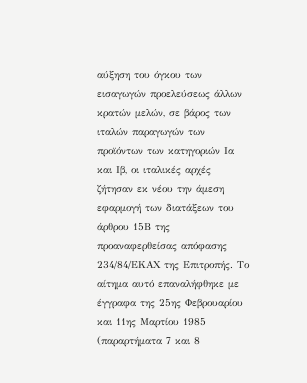αύξηση του όγκου των εισαγωγών προελεύσεως άλλων κρατών μελών, σε βάρος των ιταλών παραγωγών των προϊόντων των κατηγοριών Ια και Ιβ, οι ιταλικές αρχές ζήτησαν εκ νέου την άμεση εφαρμογή των διατάξεων του άρθρου 15Β της προαναφερθείσας απόφασης 234/84/ΕΚΑΧ της Επιτροπής. Το αίτημα αυτό επαναλήφθηκε με έγγραφα της 25ης Φεβρουαρίου και 11ης Μαρτίου 1985 (παραρτήματα 7 και 8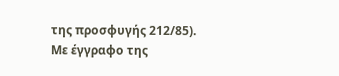της προσφυγής 212/85).
Με έγγραφο της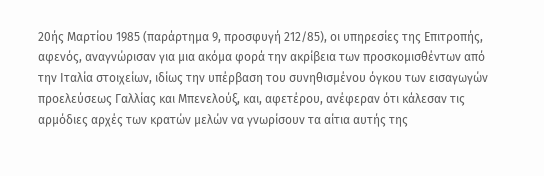20ής Μαρτίου 1985 (παράρτημα 9, προσφυγή 212/85), οι υπηρεσίες της Επιτροπής, αφενός, αναγνώρισαν για μια ακόμα φορά την ακρίβεια των προσκομισθέντων από την Ιταλία στοιχείων, ιδίως την υπέρβαση του συνηθισμένου όγκου των εισαγωγών προελεύσεως Γαλλίας και Μπενελούξ, και, αφετέρου, ανέφεραν ότι κάλεσαν τις αρμόδιες αρχές των κρατών μελών να γνωρίσουν τα αίτια αυτής της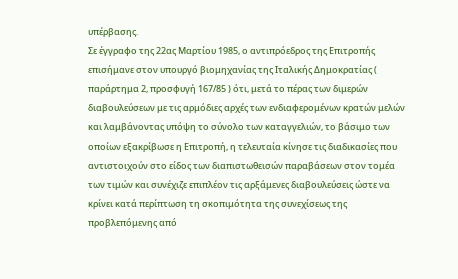υπέρβασης.
Σε έγγραφο της 22ας Μαρτίου 1985, ο αντιπρόεδρος της Επιτροπής επισήμανε στον υπουργό βιομηχανίας της Ιταλικής Δημοκρατίας ( παράρτημα 2, προσφυγή 167/85 ) ότι, μετά το πέρας των διμερών διαβουλεύσεων με τις αρμόδιες αρχές των ενδιαφερομένων κρατών μελών και λαμβάνοντας υπόψη το σύνολο των καταγγελιών, το βάσιμο των οποίων εξακρίβωσε η Επιτροπή, η τελευταία κίνησε τις διαδικασίες που αντιστοιχούν στο είδος των διαπιστωθεισών παραβάσεων στον τομέα των τιμών και συνέχιζε επιπλέον τις αρξάμενες διαβουλεύσεις ώστε να κρίνει κατά περίπτωση τη σκοπιμότητα της συνεχίσεως της προβλεπόμενης από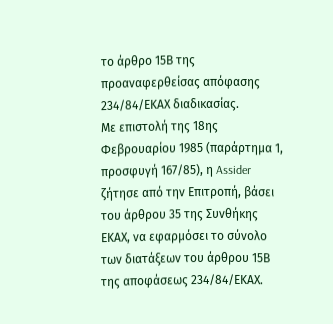το άρθρο 15Β της προαναφερθείσας απόφασης 234/84/ΕΚΑΧ διαδικασίας.
Με επιστολή της 18ης Φεβρουαρίου 1985 (παράρτημα 1, προσφυγή 167/85), η Assider ζήτησε από την Επιτροπή, βάσει του άρθρου 35 της Συνθήκης ΕΚΑΧ, να εφαρμόσει το σύνολο των διατάξεων του άρθρου 15Β της αποφάσεως 234/84/ΕΚΑΧ.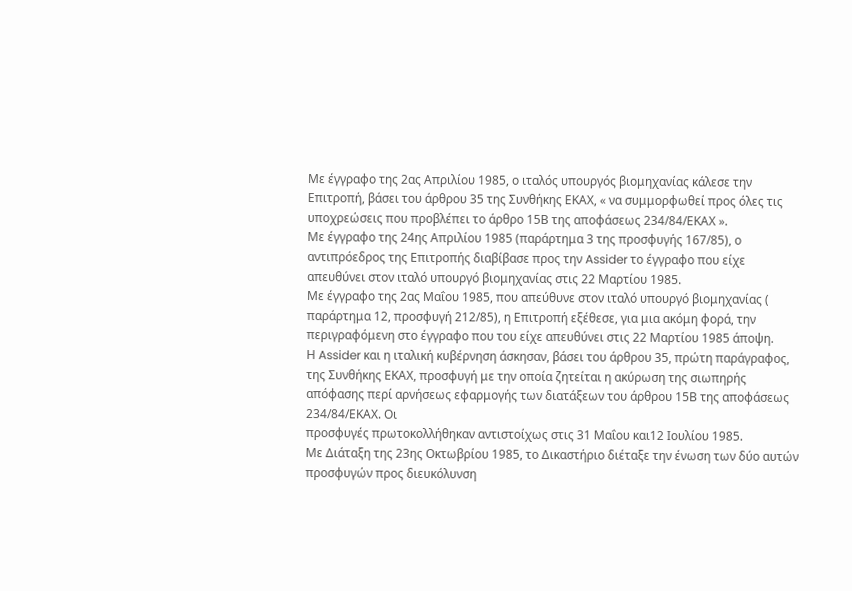Με έγγραφο της 2ας Απριλίου 1985, ο ιταλός υπουργός βιομηχανίας κάλεσε την Επιτροπή, βάσει του άρθρου 35 της Συνθήκης ΕΚΑΧ, « να συμμορφωθεί προς όλες τις υποχρεώσεις που προβλέπει το άρθρο 15Β της αποφάσεως 234/84/ΕΚΑΧ ».
Με έγγραφο της 24ης Απριλίου 1985 (παράρτημα 3 της προσφυγής 167/85), ο αντιπρόεδρος της Επιτροπής διαβίβασε προς την Assider το έγγραφο που είχε απευθύνει στον ιταλό υπουργό βιομηχανίας στις 22 Μαρτίου 1985.
Με έγγραφο της 2ας Μαΐου 1985, που απεύθυνε στον ιταλό υπουργό βιομηχανίας ( παράρτημα 12, προσφυγή 212/85), η Επιτροπή εξέθεσε, για μια ακόμη φορά, την περιγραφόμενη στο έγγραφο που του είχε απευθύνει στις 22 Μαρτίου 1985 άποψη.
Η Assider και η ιταλική κυβέρνηση άσκησαν, βάσει του άρθρου 35, πρώτη παράγραφος, της Συνθήκης ΕΚΑΧ, προσφυγή με την οποία ζητείται η ακύρωση της σιωπηρής απόφασης περί αρνήσεως εφαρμογής των διατάξεων του άρθρου 15Β της αποφάσεως 234/84/ΕΚΑΧ. Οι
προσφυγές πρωτοκολλήθηκαν αντιστοίχως στις 31 Μαΐου και12 Ιουλίου 1985.
Με Διάταξη της 23ης Οκτωβρίου 1985, το Δικαστήριο διέταξε την ένωση των δύο αυτών προσφυγών προς διευκόλυνση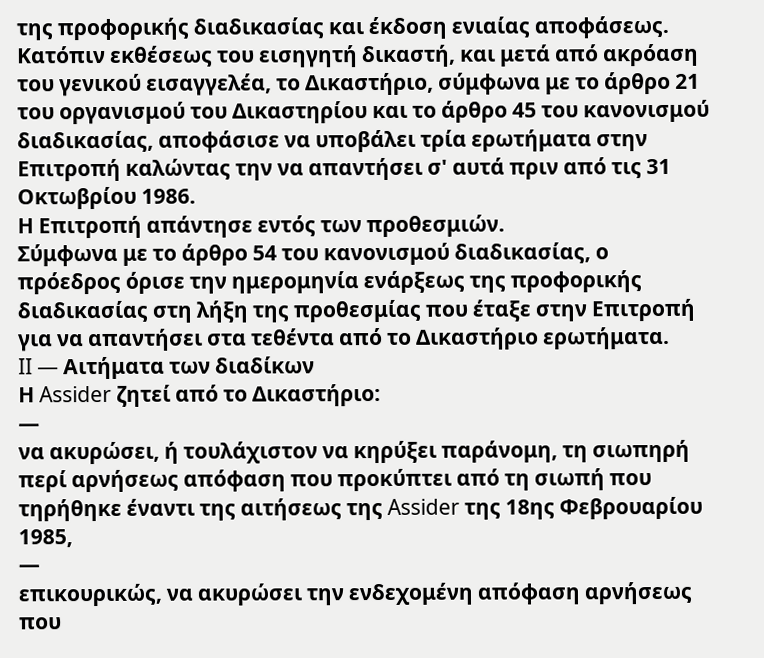της προφορικής διαδικασίας και έκδοση ενιαίας αποφάσεως.
Κατόπιν εκθέσεως του εισηγητή δικαστή, και μετά από ακρόαση του γενικού εισαγγελέα, το Δικαστήριο, σύμφωνα με το άρθρο 21 του οργανισμού του Δικαστηρίου και το άρθρο 45 του κανονισμού διαδικασίας, αποφάσισε να υποβάλει τρία ερωτήματα στην Επιτροπή καλώντας την να απαντήσει σ' αυτά πριν από τις 31 Οκτωβρίου 1986.
Η Επιτροπή απάντησε εντός των προθεσμιών.
Σύμφωνα με το άρθρο 54 του κανονισμού διαδικασίας, ο πρόεδρος όρισε την ημερομηνία ενάρξεως της προφορικής διαδικασίας στη λήξη της προθεσμίας που έταξε στην Επιτροπή για να απαντήσει στα τεθέντα από το Δικαστήριο ερωτήματα.
II — Αιτήματα των διαδίκων
Η Assider ζητεί από το Δικαστήριο:
—
να ακυρώσει, ή τουλάχιστον να κηρύξει παράνομη, τη σιωπηρή περί αρνήσεως απόφαση που προκύπτει από τη σιωπή που τηρήθηκε έναντι της αιτήσεως της Assider της 18ης Φεβρουαρίου 1985,
—
επικουρικώς, να ακυρώσει την ενδεχομένη απόφαση αρνήσεως που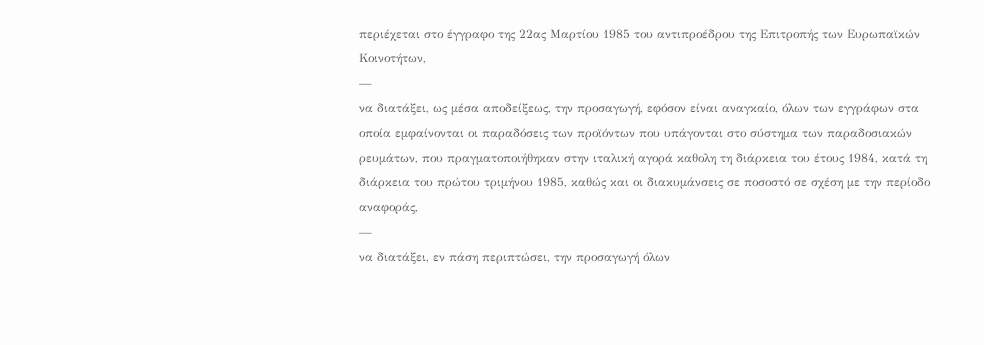περιέχεται στο έγγραφο της 22ας Μαρτίου 1985 του αντιπροέδρου της Επιτροπής των Ευρωπαϊκών Κοινοτήτων,
—
να διατάξει, ως μέσα αποδείξεως, την προσαγωγή, εφόσον είναι αναγκαίο, όλων των εγγράφων στα οποία εμφαίνονται οι παραδόσεις των προϊόντων που υπάγονται στο σύστημα των παραδοσιακών ρευμάτων, που πραγματοποιήθηκαν στην ιταλική αγορά καθολη τη διάρκεια του έτους 1984, κατά τη διάρκεια του πρώτου τριμήνου 1985, καθώς και οι διακυμάνσεις σε ποσοστό σε σχέση με την περίοδο αναφοράς,
—
να διατάξει, εν πάση περιπτώσει, την προσαγωγή όλων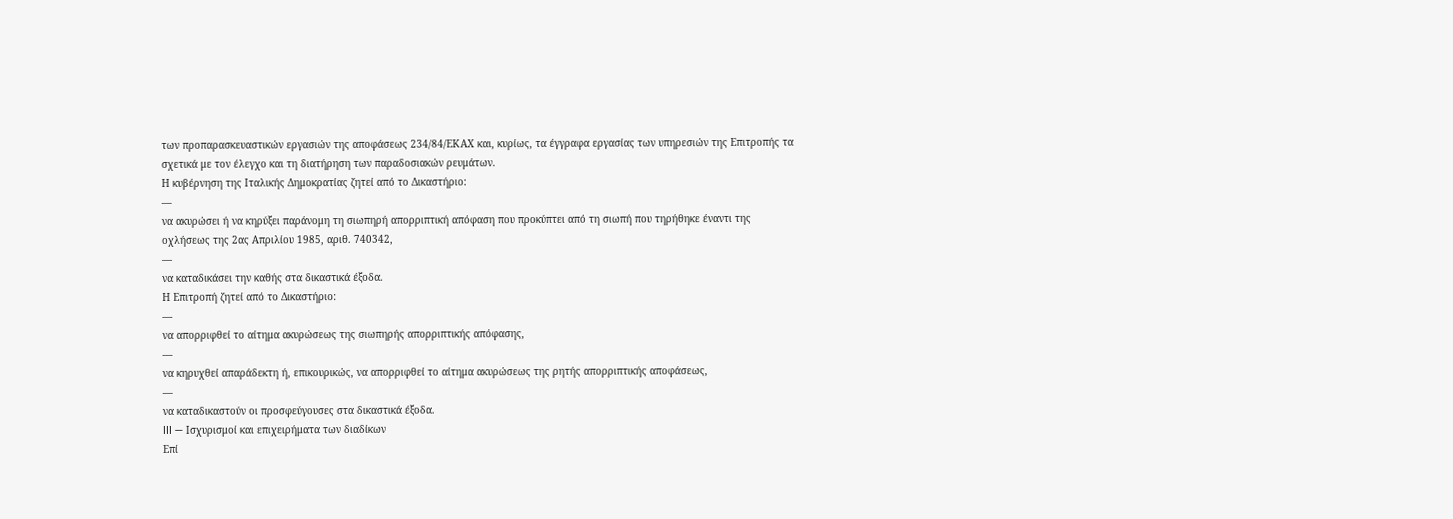των προπαρασκευαστικών εργασιών της αποφάσεως 234/84/ΕΚΑΧ και, κυρίως, τα έγγραφα εργασίας των υπηρεσιών της Επιτροπής τα σχετικά με τον έλεγχο και τη διατήρηση των παραδοσιακών ρευμάτων.
Η κυβέρνηση της Ιταλικής Δημοκρατίας ζητεί από το Δικαστήριο:
—
να ακυρώσει ή να κηρύξει παράνομη τη σιωπηρή απορριπτική απόφαση που προκύπτει από τη σιωπή που τηρήθηκε έναντι της οχλήσεως της 2ας Απριλίου 1985, αριθ. 740342,
—
να καταδικάσει την καθής στα δικαστικά έξοδα.
Η Επιτροπή ζητεί από το Δικαστήριο:
—
να απορριφθεί το αίτημα ακυρώσεως της σιωπηρής απορριπτικής απόφασης,
—
να κηρυχθεί απαράδεκτη ή, επικουρικώς, να απορριφθεί το αίτημα ακυρώσεως της ρητής απορριπτικής αποφάσεως,
—
να καταδικαστούν οι προσφεύγουσες στα δικαστικά έξοδα.
III — Ισχυρισμοί και επιχειρήματα των διαδίκων
Επί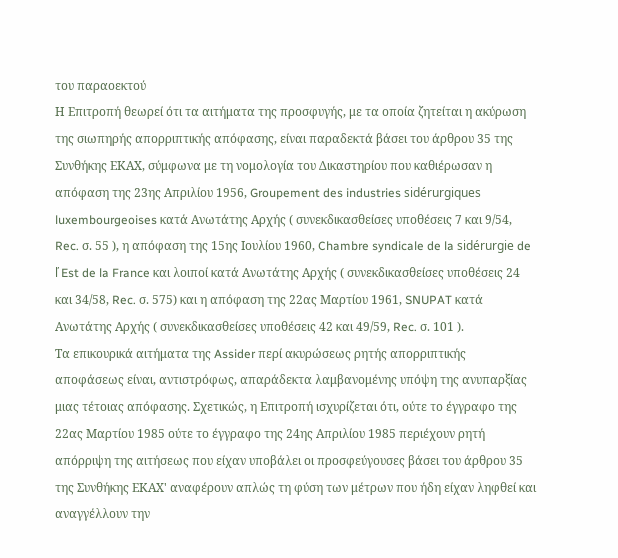του παραοεκτού
Η Επιτροπή θεωρεί ότι τα αιτήματα της προσφυγής, με τα οποία ζητείται η ακύρωση της σιωπηρής απορριπτικής απόφασης, είναι παραδεκτά βάσει του άρθρου 35 της Συνθήκης ΕΚΑΧ, σύμφωνα με τη νομολογία του Δικαστηρίου που καθιέρωσαν η απόφαση της 23ης Απριλίου 1956, Groupement des industries sidérurgiques luxembourgeoises κατά Ανωτάτης Αρχής ( συνεκδικασθείσες υποθέσεις 7 και 9/54, Rec. σ. 55 ), η απόφαση της 15ης Ιουλίου 1960, Chambre syndicale de la sidérurgie de ľ Est de la France και λοιποί κατά Ανωτάτης Αρχής ( συνεκδικασθείσες υποθέσεις 24 και 34/58, Rec. σ. 575) και η απόφαση της 22ας Μαρτίου 1961, SNUPAT κατά Ανωτάτης Αρχής ( συνεκδικασθείσες υποθέσεις 42 και 49/59, Rec. σ. 101 ).
Τα επικουρικά αιτήματα της Assider περί ακυρώσεως ρητής απορριπτικής αποφάσεως είναι, αντιστρόφως, απαράδεκτα λαμβανομένης υπόψη της ανυπαρξίας μιας τέτοιας απόφασης. Σχετικώς, η Επιτροπή ισχυρίζεται ότι, ούτε το έγγραφο της 22ας Μαρτίου 1985 ούτε το έγγραφο της 24ης Απριλίου 1985 περιέχουν ρητή απόρριψη της αιτήσεως που είχαν υποβάλει οι προσφεύγουσες βάσει του άρθρου 35 της Συνθήκης ΕΚΑΧ' αναφέρουν απλώς τη φύση των μέτρων που ήδη είχαν ληφθεί και αναγγέλλουν την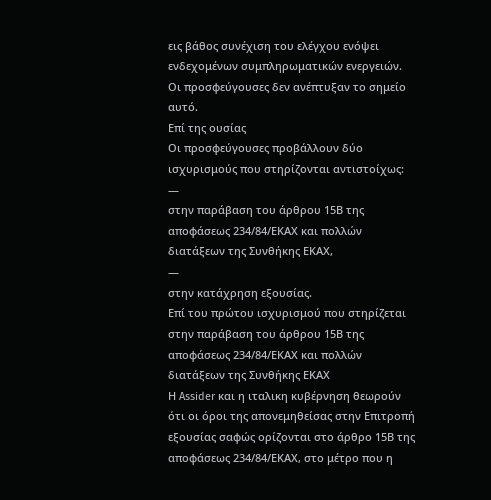εις βάθος συνέχιση του ελέγχου ενόψει ενδεχομένων συμπληρωματικών ενεργειών.
Οι προσφεύγουσες δεν ανέπτυξαν το σημείο αυτό.
Επί της ουσίας
Οι προσφεύγουσες προβάλλουν δύο ισχυρισμούς που στηρίζονται αντιστοίχως:
—
στην παράβαση του άρθρου 15Β της αποφάσεως 234/84/ΕΚΑΧ και πολλών διατάξεων της Συνθήκης ΕΚΑΧ,
—
στην κατάχρηση εξουσίας.
Επί του πρώτου ισχυρισμού που στηρίζεται στην παράβαση του άρθρου 15Β της αποφάσεως 234/84/ΕΚΑΧ και πολλών διατάξεων της Συνθήκης ΕΚΑΧ
Η Assider και η ιταλικη κυβέρνηση θεωρούν ότι οι όροι της απονεμηθείσας στην Επιτροπή εξουσίας σαφώς ορίζονται στο άρθρο 15Β της αποφάσεως 234/84/ΕΚΑΧ, στο μέτρο που η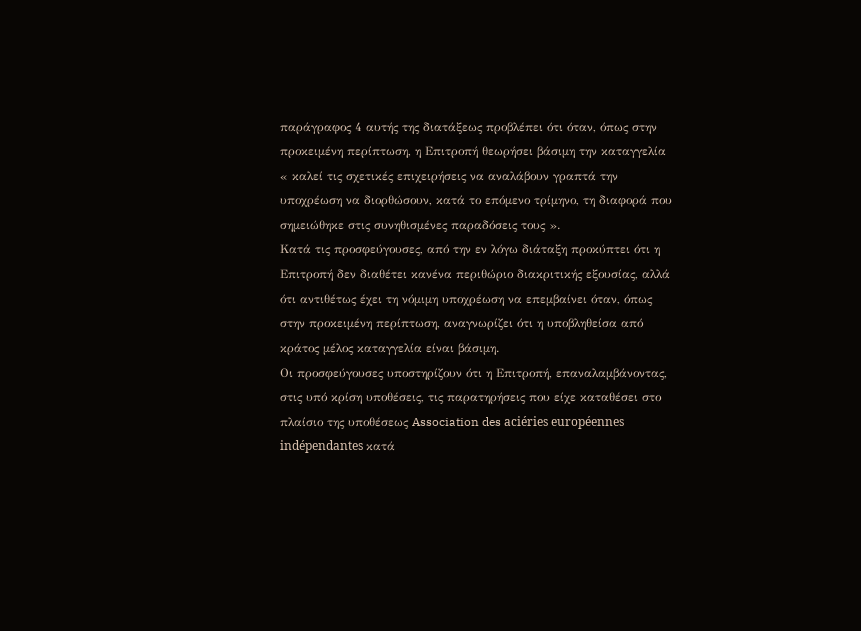παράγραφος 4 αυτής της διατάξεως προβλέπει ότι όταν, όπως στην προκειμένη περίπτωση, η Επιτροπή θεωρήσει βάσιμη την καταγγελία « καλεί τις σχετικές επιχειρήσεις να αναλάβουν γραπτά την υποχρέωση να διορθώσουν, κατά το επόμενο τρίμηνο, τη διαφορά που σημειώθηκε στις συνηθισμένες παραδόσεις τους ».
Κατά τις προσφεύγουσες, από την εν λόγω διάταξη προκύπτει ότι η Επιτροπή δεν διαθέτει κανένα περιθώριο διακριτικής εξουσίας, αλλά ότι αντιθέτως έχει τη νόμιμη υποχρέωση να επεμβαίνει όταν, όπως στην προκειμένη περίπτωση, αναγνωρίζει ότι η υποβληθείσα από κράτος μέλος καταγγελία είναι βάσιμη.
Οι προσφεύγουσες υποστηρίζουν ότι η Επιτροπή, επαναλαμβάνοντας, στις υπό κρίση υποθέσεις, τις παρατηρήσεις που είχε καταθέσει στο πλαίσιο της υποθέσεως Association des aciéries européennes indépendantes κατά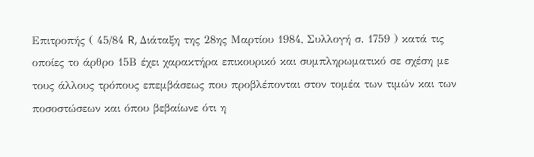Επιτροπής ( 45/84 R, Διάταξη της 28ης Μαρτίου 1984, Συλλογή σ. 1759 ) κατά τις οποίες το άρθρο 15Β έχει χαρακτήρα επικουρικό και συμπληρωματικό σε σχέση με τους άλλους τρόπους επεμβάσεως που προβλέπονται στον τομέα των τιμών και των ποσοστώσεων και όπου βεβαίωνε ότι η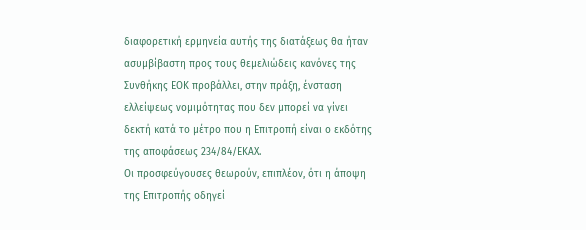διαφορετική ερμηνεία αυτής της διατάξεως θα ήταν ασυμβίβαστη προς τους θεμελιώδεις κανόνες της Συνθήκης ΕΟΚ προβάλλει, στην πράξη, ένσταση ελλείψεως νομιμότητας που δεν μπορεί να γίνει δεκτή κατά το μέτρο που η Επιτροπή είναι ο εκδότης της αποφάσεως 234/84/ΕΚΑΧ.
Οι προσφεύγουσες θεωρούν, επιπλέον, ότι η άποψη της Επιτροπής οδηγεί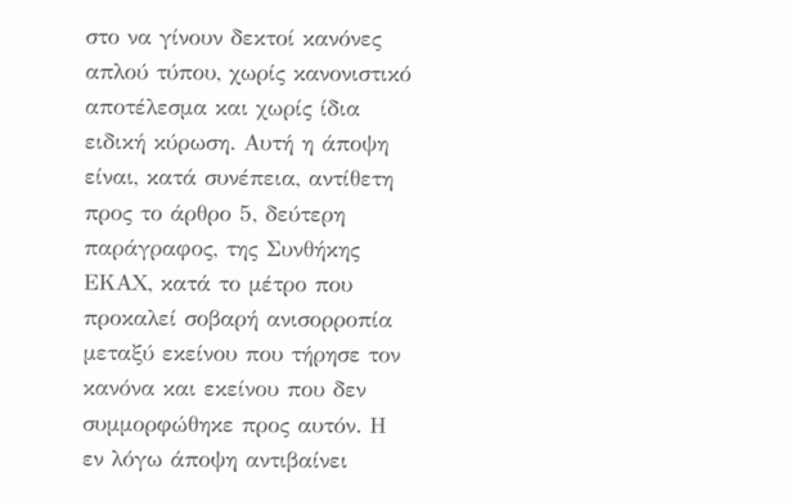στο να γίνουν δεκτοί κανόνες απλού τύπου, χωρίς κανονιστικό αποτέλεσμα και χωρίς ίδια ειδική κύρωση. Αυτή η άποψη είναι, κατά συνέπεια, αντίθετη προς το άρθρο 5, δεύτερη παράγραφος, της Συνθήκης ΕΚΑΧ, κατά το μέτρο που προκαλεί σοβαρή ανισορροπία μεταξύ εκείνου που τήρησε τον κανόνα και εκείνου που δεν συμμορφώθηκε προς αυτόν. Η εν λόγω άποψη αντιβαίνει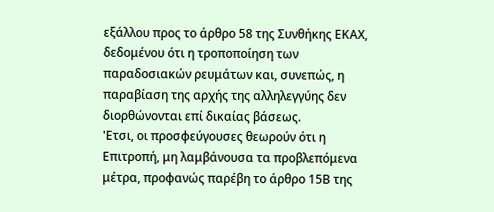εξάλλου προς το άρθρο 58 της Συνθήκης ΕΚΑΧ, δεδομένου ότι η τροποποίηση των παραδοσιακών ρευμάτων και, συνεπώς, η παραβίαση της αρχής της αλληλεγγύης δεν διορθώνονται επί δικαίας βάσεως.
'Ετσι, οι προσφεύγουσες θεωρούν ότι η Επιτροπή, μη λαμβάνουσα τα προβλεπόμενα μέτρα, προφανώς παρέβη το άρθρο 15Β της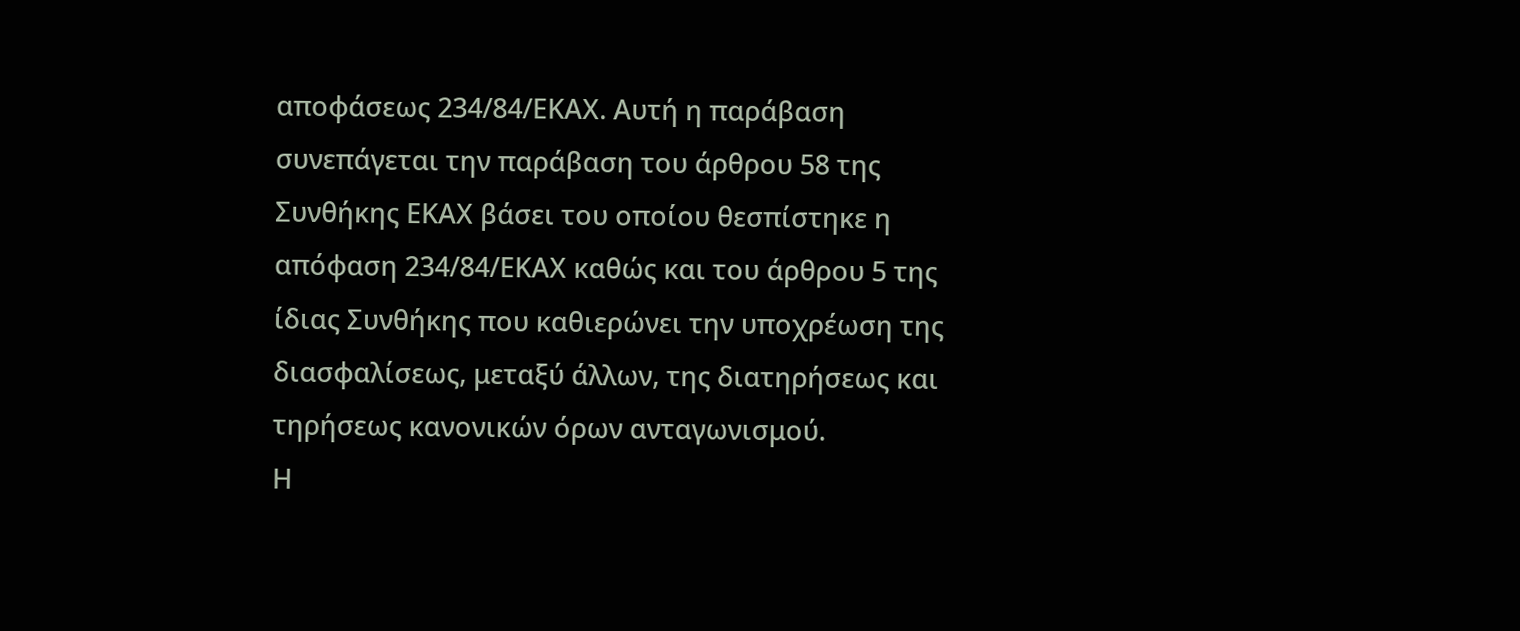αποφάσεως 234/84/ΕΚΑΧ. Αυτή η παράβαση συνεπάγεται την παράβαση του άρθρου 58 της Συνθήκης ΕΚΑΧ βάσει του οποίου θεσπίστηκε η απόφαση 234/84/ΕΚΑΧ καθώς και του άρθρου 5 της ίδιας Συνθήκης που καθιερώνει την υποχρέωση της διασφαλίσεως, μεταξύ άλλων, της διατηρήσεως και τηρήσεως κανονικών όρων ανταγωνισμού.
Η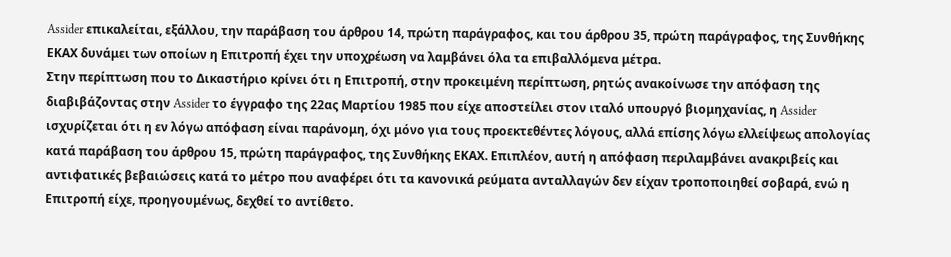Assider επικαλείται, εξάλλου, την παράβαση του άρθρου 14, πρώτη παράγραφος, και του άρθρου 35, πρώτη παράγραφος, της Συνθήκης ΕΚΑΧ δυνάμει των οποίων η Επιτροπή έχει την υποχρέωση να λαμβάνει όλα τα επιβαλλόμενα μέτρα.
Στην περίπτωση που το Δικαστήριο κρίνει ότι η Επιτροπή, στην προκειμένη περίπτωση, ρητώς ανακοίνωσε την απόφαση της διαβιβάζοντας στην Assider το έγγραφο της 22ας Μαρτίου 1985 που είχε αποστείλει στον ιταλό υπουργό βιομηχανίας, η Assider ισχυρίζεται ότι η εν λόγω απόφαση είναι παράνομη, όχι μόνο για τους προεκτεθέντες λόγους, αλλά επίσης λόγω ελλείψεως απολογίας κατά παράβαση του άρθρου 15, πρώτη παράγραφος, της Συνθήκης ΕΚΑΧ. Επιπλέον, αυτή η απόφαση περιλαμβάνει ανακριβείς και αντιφατικές βεβαιώσεις κατά το μέτρο που αναφέρει ότι τα κανονικά ρεύματα ανταλλαγών δεν είχαν τροποποιηθεί σοβαρά, ενώ η Επιτροπή είχε, προηγουμένως, δεχθεί το αντίθετο.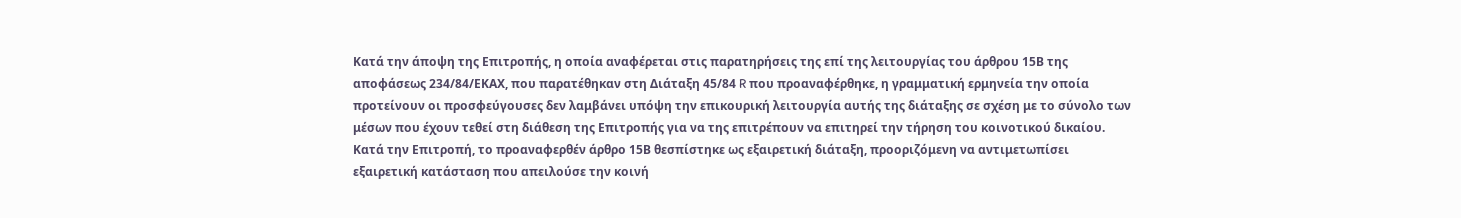Κατά την άποψη της Επιτροπής, η οποία αναφέρεται στις παρατηρήσεις της επί της λειτουργίας του άρθρου 15Β της αποφάσεως 234/84/ΕΚΑΧ, που παρατέθηκαν στη Διάταξη 45/84 R που προαναφέρθηκε, η γραμματική ερμηνεία την οποία προτείνουν οι προσφεύγουσες δεν λαμβάνει υπόψη την επικουρική λειτουργία αυτής της διάταξης σε σχέση με το σύνολο των μέσων που έχουν τεθεί στη διάθεση της Επιτροπής για να της επιτρέπουν να επιτηρεί την τήρηση του κοινοτικού δικαίου.
Κατά την Επιτροπή, το προαναφερθέν άρθρο 15Β θεσπίστηκε ως εξαιρετική διάταξη, προοριζόμενη να αντιμετωπίσει εξαιρετική κατάσταση που απειλούσε την κοινή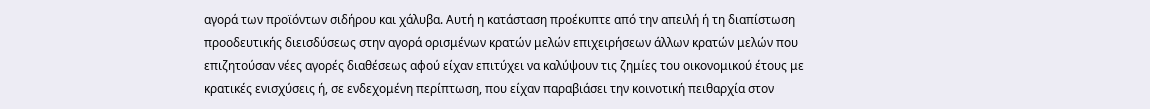αγορά των προϊόντων σιδήρου και χάλυβα. Αυτή η κατάσταση προέκυπτε από την απειλή ή τη διαπίστωση προοδευτικής διεισδύσεως στην αγορά ορισμένων κρατών μελών επιχειρήσεων άλλων κρατών μελών που επιζητούσαν νέες αγορές διαθέσεως αφού είχαν επιτύχει να καλύψουν τις ζημίες του οικονομικού έτους με κρατικές ενισχύσεις ή, σε ενδεχομένη περίπτωση, που είχαν παραβιάσει την κοινοτική πειθαρχία στον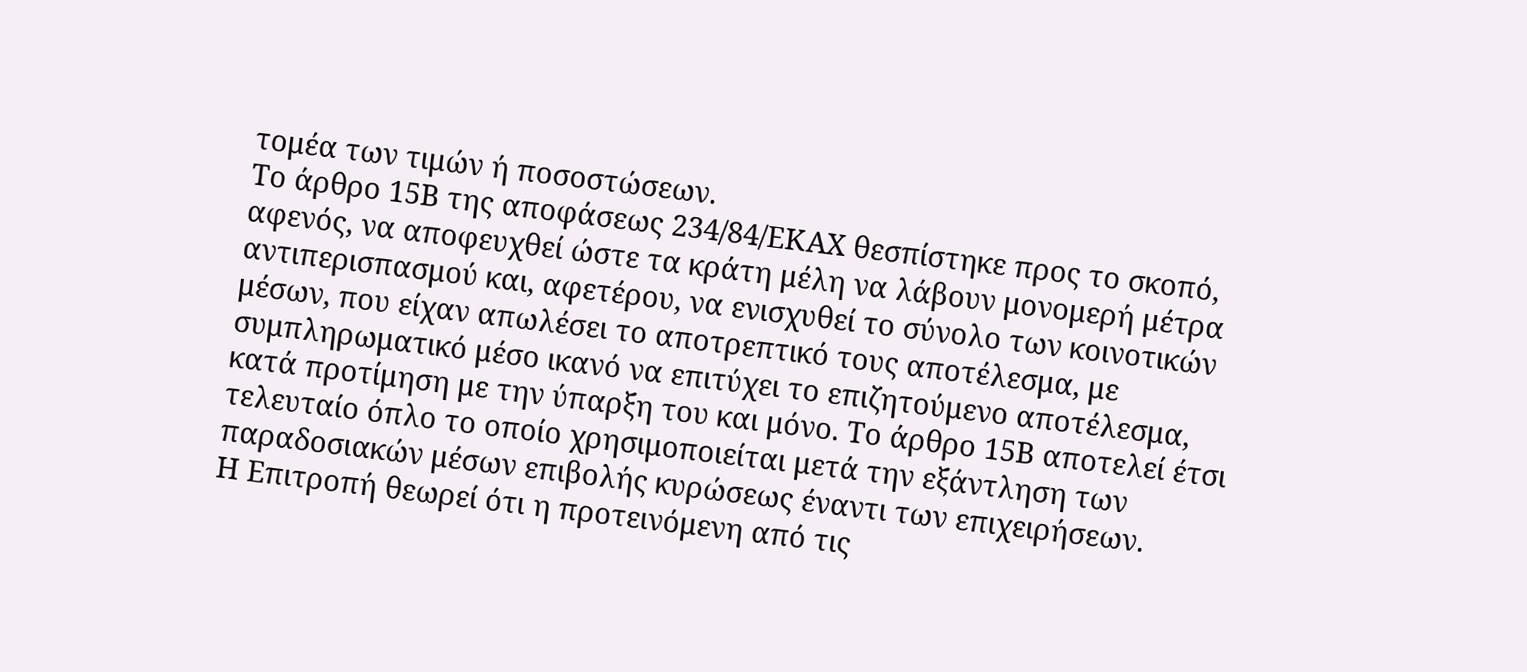τομέα των τιμών ή ποσοστώσεων.
Το άρθρο 15Β της αποφάσεως 234/84/ΕΚΑΧ θεσπίστηκε προς το σκοπό, αφενός, να αποφευχθεί ώστε τα κράτη μέλη να λάβουν μονομερή μέτρα αντιπερισπασμού και, αφετέρου, να ενισχυθεί το σύνολο των κοινοτικών μέσων, που είχαν απωλέσει το αποτρεπτικό τους αποτέλεσμα, με συμπληρωματικό μέσο ικανό να επιτύχει το επιζητούμενο αποτέλεσμα, κατά προτίμηση με την ύπαρξη του και μόνο. Το άρθρο 15Β αποτελεί έτσι τελευταίο όπλο το οποίο χρησιμοποιείται μετά την εξάντληση των παραδοσιακών μέσων επιβολής κυρώσεως έναντι των επιχειρήσεων.
Η Επιτροπή θεωρεί ότι η προτεινόμενη από τις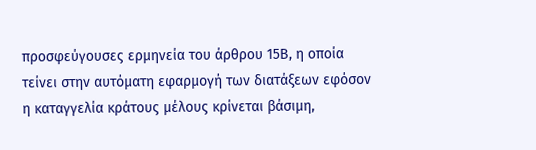προσφεύγουσες ερμηνεία του άρθρου 15Β, η οποία τείνει στην αυτόματη εφαρμογή των διατάξεων εφόσον η καταγγελία κράτους μέλους κρίνεται βάσιμη,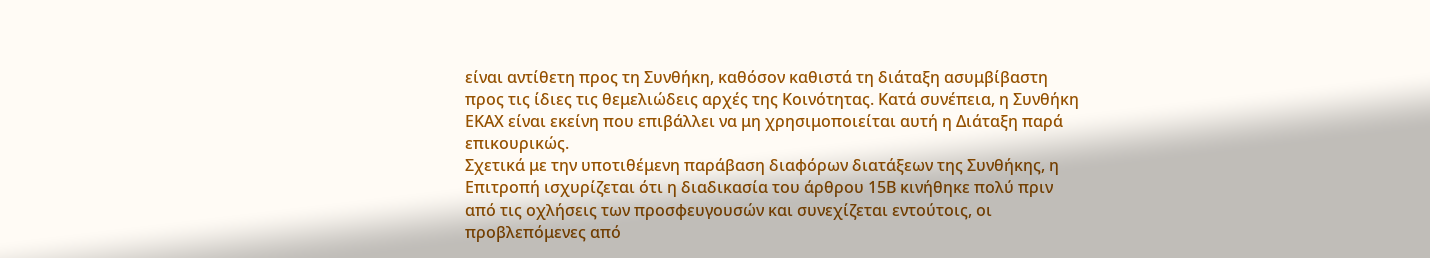είναι αντίθετη προς τη Συνθήκη, καθόσον καθιστά τη διάταξη ασυμβίβαστη προς τις ίδιες τις θεμελιώδεις αρχές της Κοινότητας. Κατά συνέπεια, η Συνθήκη ΕΚΑΧ είναι εκείνη που επιβάλλει να μη χρησιμοποιείται αυτή η Διάταξη παρά επικουρικώς.
Σχετικά με την υποτιθέμενη παράβαση διαφόρων διατάξεων της Συνθήκης, η Επιτροπή ισχυρίζεται ότι η διαδικασία του άρθρου 15Β κινήθηκε πολύ πριν από τις οχλήσεις των προσφευγουσών και συνεχίζεται εντούτοις, οι προβλεπόμενες από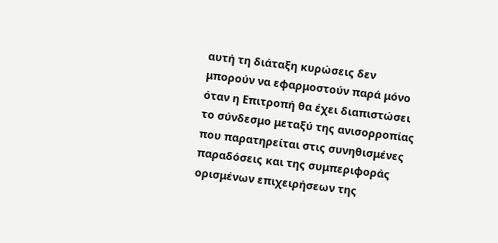αυτή τη διάταξη κυρώσεις δεν μπορούν να εφαρμοστούν παρά μόνο όταν η Επιτροπή θα έχει διαπιστώσει το σύνδεσμο μεταξύ της ανισορροπίας που παρατηρείται στις συνηθισμένες παραδόσεις και της συμπεριφοράς ορισμένων επιχειρήσεων της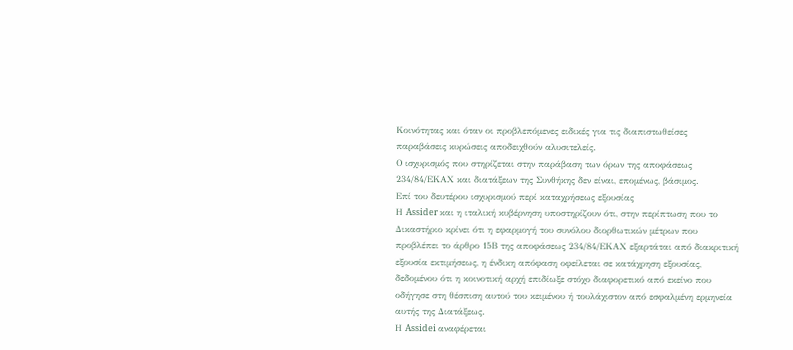Κοινότητας και όταν οι προβλεπόμενες ειδικές για τις διαπιστωθείσες παραβάσεις κυρώσεις αποδειχθούν αλυσιτελείς.
Ο ισχυρισμός που στηρίζεται στην παράβαση των όρων της αποφάσεως 234/84/ΕΚΑΧ και διατάξεων της Συνθήκης δεν είναι, επομένως, βάσιμος.
Επί του δευτέρου ισχυρισμού περί καταχρήσεως εξουσίας
Η Assider και η ιταλική κυβέρνηση υποστηρίζουν ότι, στην περίπτωση που το Δικαστήριο κρίνει ότι η εφαρμογή του συνόλου διορθωτικών μέτρων που προβλέπει το άρθρο 15Β της αποφάσεως 234/84/ΕΚΑΧ εξαρτάται από διακριτική εξουσία εκτιμήσεως, η ένδικη απόφαση οφείλεται σε κατάχρηση εξουσίας, δεδομένου ότι η κοινοτική αρχή επιδίωξε στόχο διαφορετικό από εκείνο που οδήγησε στη θέσπιση αυτού του κειμένου ή τουλάχιστον από εσφαλμένη ερμηνεία αυτής της Διατάξεως.
Η Assidei αναφέρεται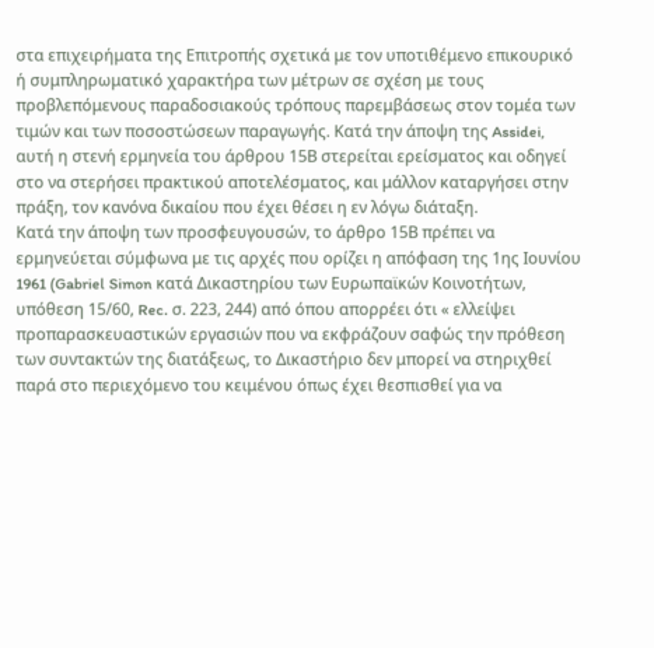στα επιχειρήματα της Επιτροπής σχετικά με τον υποτιθέμενο επικουρικό ή συμπληρωματικό χαρακτήρα των μέτρων σε σχέση με τους προβλεπόμενους παραδοσιακούς τρόπους παρεμβάσεως στον τομέα των τιμών και των ποσοστώσεων παραγωγής. Κατά την άποψη της Assidei, αυτή η στενή ερμηνεία του άρθρου 15Β στερείται ερείσματος και οδηγεί στο να στερήσει πρακτικού αποτελέσματος, και μάλλον καταργήσει στην πράξη, τον κανόνα δικαίου που έχει θέσει η εν λόγω διάταξη.
Κατά την άποψη των προσφευγουσών, το άρθρο 15Β πρέπει να ερμηνεύεται σύμφωνα με τις αρχές που ορίζει η απόφαση της 1ης Ιουνίου 1961 (Gabriel Simon κατά Δικαστηρίου των Ευρωπαϊκών Κοινοτήτων, υπόθεση 15/60, Rec. σ. 223, 244) από όπου απορρέει ότι « ελλείψει προπαρασκευαστικών εργασιών που να εκφράζουν σαφώς την πρόθεση των συντακτών της διατάξεως, το Δικαστήριο δεν μπορεί να στηριχθεί παρά στο περιεχόμενο του κειμένου όπως έχει θεσπισθεί για να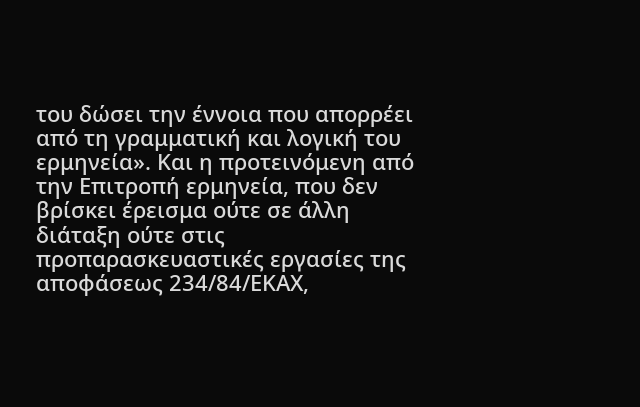του δώσει την έννοια που απορρέει από τη γραμματική και λογική του ερμηνεία». Και η προτεινόμενη από την Επιτροπή ερμηνεία, που δεν βρίσκει έρεισμα ούτε σε άλλη διάταξη ούτε στις προπαρασκευαστικές εργασίες της αποφάσεως 234/84/ΕΚΑΧ,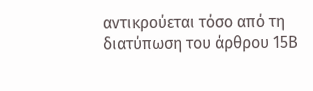αντικρούεται τόσο από τη διατύπωση του άρθρου 15Β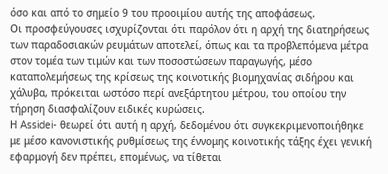όσο και από το σημείο 9 του προοιμίου αυτής της αποφάσεως.
Οι προσφεύγουσες ισχυρίζονται ότι παρόλον ότι η αρχή της διατηρήσεως των παραδοσιακών ρευμάτων αποτελεί, όπως και τα προβλεπόμενα μέτρα στον τομέα των τιμών και των ποσοστώσεων παραγωγής, μέσο καταπολεμήσεως της κρίσεως της κοινοτικής βιομηχανίας σιδήρου και χάλυβα, πρόκειται ωστόσο περί ανεξάρτητου μέτρου, του οποίου την τήρηση διασφαλίζουν ειδικές κυρώσεις.
Η Assidei- θεωρεί ότι αυτή η αρχή, δεδομένου ότι συγκεκριμενοποιήθηκε με μέσο κανονιστικής ρυθμίσεως της έννομης κοινοτικής τάξης έχει γενική εφαρμογή δεν πρέπει, επομένως, να τίθεται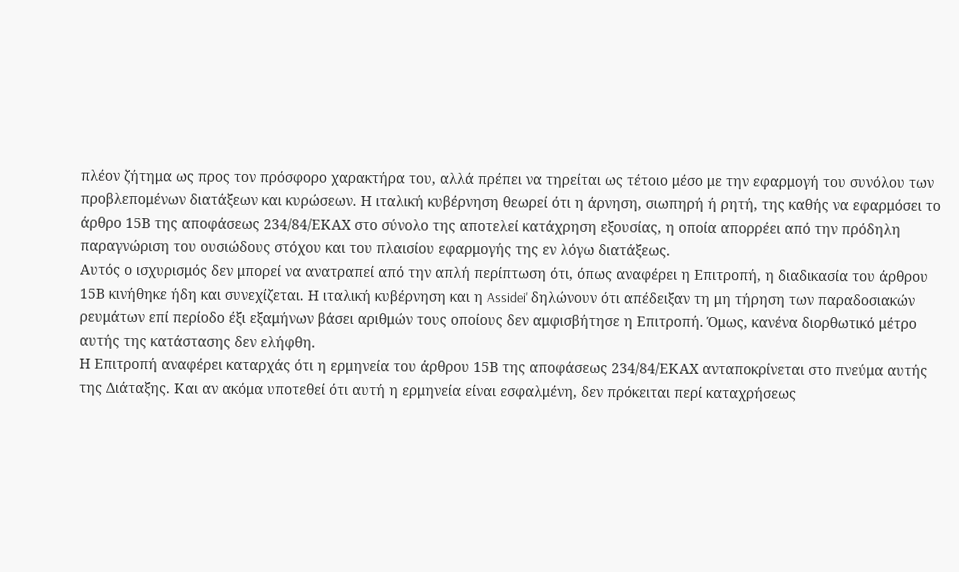πλέον ζήτημα ως προς τον πρόσφορο χαρακτήρα του, αλλά πρέπει να τηρείται ως τέτοιο μέσο με την εφαρμογή του συνόλου των προβλεπομένων διατάξεων και κυρώσεων. Η ιταλική κυβέρνηση θεωρεί ότι η άρνηση, σιωπηρή ή ρητή, της καθής να εφαρμόσει το άρθρο 15Β της αποφάσεως 234/84/ΕΚΑΧ στο σύνολο της αποτελεί κατάχρηση εξουσίας, η οποία απορρέει από την πρόδηλη παραγνώριση του ουσιώδους στόχου και του πλαισίου εφαρμογής της εν λόγω διατάξεως.
Αυτός ο ισχυρισμός δεν μπορεί να ανατραπεί από την απλή περίπτωση ότι, όπως αναφέρει η Επιτροπή, η διαδικασία του άρθρου 15Β κινήθηκε ήδη και συνεχίζεται. Η ιταλική κυβέρνηση και η Assidei' δηλώνουν ότι απέδειξαν τη μη τήρηση των παραδοσιακών ρευμάτων επί περίοδο έξι εξαμήνων βάσει αριθμών τους οποίους δεν αμφισβήτησε η Επιτροπή. Όμως, κανένα διορθωτικό μέτρο αυτής της κατάστασης δεν ελήφθη.
Η Επιτροπή αναφέρει καταρχάς ότι η ερμηνεία του άρθρου 15Β της αποφάσεως 234/84/ΕΚΑΧ ανταποκρίνεται στο πνεύμα αυτής της Διάταξης. Και αν ακόμα υποτεθεί ότι αυτή η ερμηνεία είναι εσφαλμένη, δεν πρόκειται περί καταχρήσεως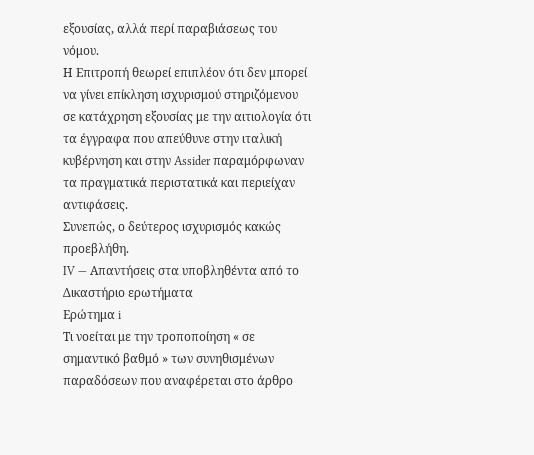εξουσίας, αλλά περί παραβιάσεως του νόμου.
Η Επιτροπή θεωρεί επιπλέον ότι δεν μπορεί να γίνει επίκληση ισχυρισμού στηριζόμενου σε κατάχρηση εξουσίας με την αιτιολογία ότι τα έγγραφα που απεύθυνε στην ιταλική κυβέρνηση και στην Assider παραμόρφωναν τα πραγματικά περιστατικά και περιείχαν αντιφάσεις.
Συνεπώς, ο δεύτερος ισχυρισμός κακώς προεβλήθη.
IV — Απαντήσεις στα υποβληθέντα από το Δικαστήριο ερωτήματα
Ερώτημα i
Τι νοείται με την τροποποίηση « σε σημαντικό βαθμό » των συνηθισμένων παραδόσεων που αναφέρεται στο άρθρο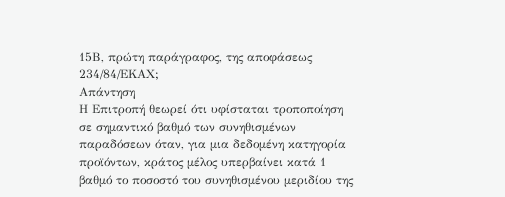15Β, πρώτη παράγραφος, της αποφάσεως 234/84/ΕΚΑΧ;
Απάντηση
Η Επιτροπή θεωρεί ότι υφίσταται τροποποίηση σε σημαντικό βαθμό των συνηθισμένων παραδόσεων όταν, για μια δεδομένη κατηγορία προϊόντων, κράτος μέλος υπερβαίνει κατά 1 βαθμό το ποσοστό του συνηθισμένου μεριδίου της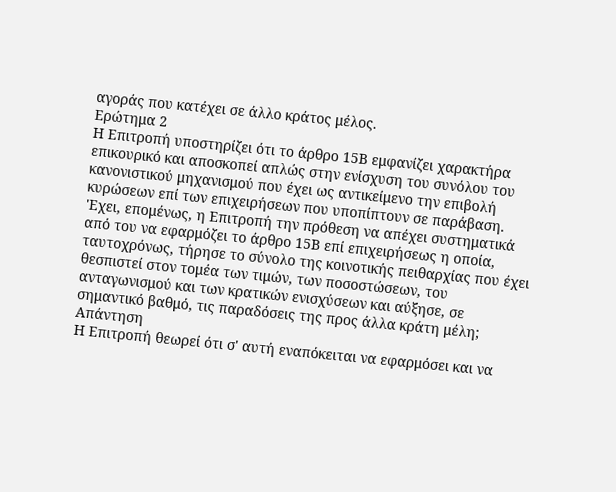αγοράς που κατέχει σε άλλο κράτος μέλος.
Ερώτημα 2
Η Επιτροπή υποστηρίζει ότι το άρθρο 15Β εμφανίζει χαρακτήρα επικουρικό και αποσκοπεί απλώς στην ενίσχυση του συνόλου του κανονιστικού μηχανισμού που έχει ως αντικείμενο την επιβολή κυρώσεων επί των επιχειρήσεων που υποπίπτουν σε παράβαση. 'Εχει, επομένως, η Επιτροπή την πρόθεση να απέχει συστηματικά από του να εφαρμόζει το άρθρο 15Β επί επιχειρήσεως η οποία, ταυτοχρόνως, τήρησε το σύνολο της κοινοτικής πειθαρχίας που έχει θεσπιστεί στον τομέα των τιμών, των ποσοστώσεων, του ανταγωνισμού και των κρατικών ενισχύσεων και αύξησε, σε σημαντικό βαθμό, τις παραδόσεις της προς άλλα κράτη μέλη;
Απάντηση
Η Επιτροπή θεωρεί ότι σ' αυτή εναπόκειται να εφαρμόσει και να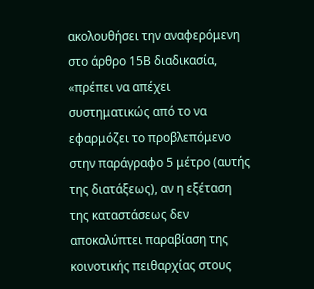ακολουθήσει την αναφερόμενη στο άρθρο 15Β διαδικασία, «πρέπει να απέχει συστηματικώς από το να εφαρμόζει το προβλεπόμενο στην παράγραφο 5 μέτρο (αυτής της διατάξεως), αν η εξέταση της καταστάσεως δεν αποκαλύπτει παραβίαση της κοινοτικής πειθαρχίας στους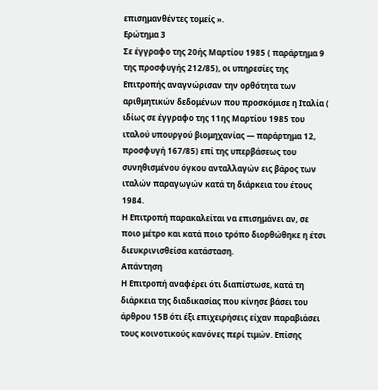επισημανθέντες τομείς ».
Ερώτημα 3
Σε έγγραφο της 20ής Μαρτίου 1985 ( παράρτημα 9 της προσφυγής 212/85), οι υπηρεσίες της Επιτροπής αναγνώρισαν την ορθότητα των αριθμητικών δεδομένων που προσκόμισε η Ιταλία ( ιδίως σε έγγραφο της 11ης Μαρτίου 1985 του ιταλού υπουργού βιομηχανίας — παράρτημα 12, προσφυγή 167/85) επί της υπερβάσεως του συνηθισμένου όγκου ανταλλαγών εις βάρος των ιταλών παραγωγών κατά τη διάρκεια του έτους 1984.
Η Επιτροπή παρακαλείται να επισημάνει αν, σε ποιο μέτρο και κατά ποιο τρόπο διορθώθηκε η έτσι διευκρινισθείσα κατάσταση.
Απάντηση
Η Επιτροπή αναφέρει ότι διαπίστωσε, κατά τη διάρκεια της διαδικασίας που κίνησε βάσει του άρθρου 15Β ότι έξι επιχειρήσεις είχαν παραβιάσει τους κοινοτικούς κανόνες περί τιμών. Επίσης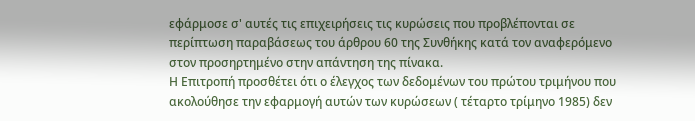εφάρμοσε σ' αυτές τις επιχειρήσεις τις κυρώσεις που προβλέπονται σε περίπτωση παραβάσεως του άρθρου 60 της Συνθήκης κατά τον αναφερόμενο στον προσηρτημένο στην απάντηση της πίνακα.
Η Επιτροπή προσθέτει ότι ο έλεγχος των δεδομένων του πρώτου τριμήνου που ακολούθησε την εφαρμογή αυτών των κυρώσεων ( τέταρτο τρίμηνο 1985) δεν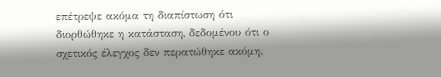επέτρεψε ακόμα τη διαπίστωση ότι διορθώθηκε η κατάσταση, δεδομένου ότι ο σχετικός έλεγχος δεν περατώθηκε ακόμη.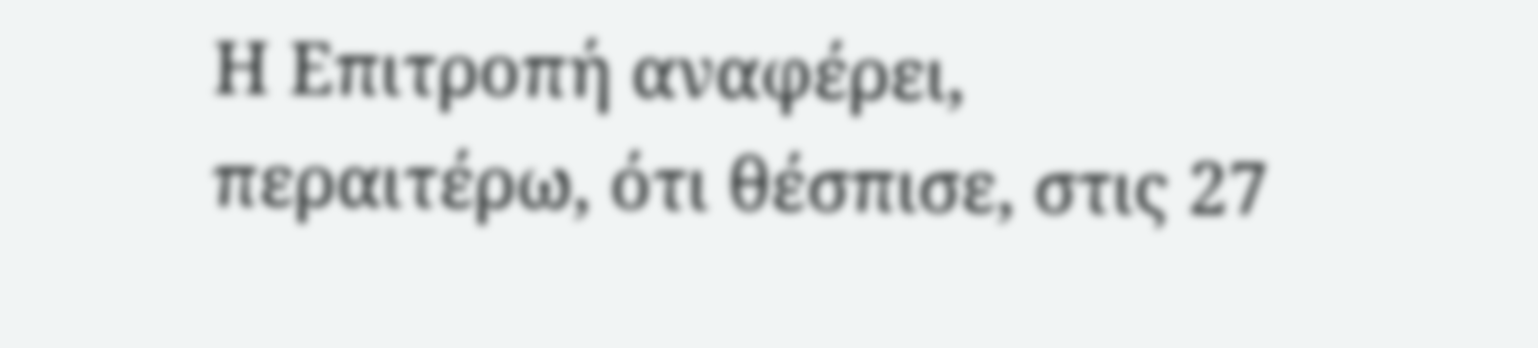Η Επιτροπή αναφέρει, περαιτέρω, ότι θέσπισε, στις 27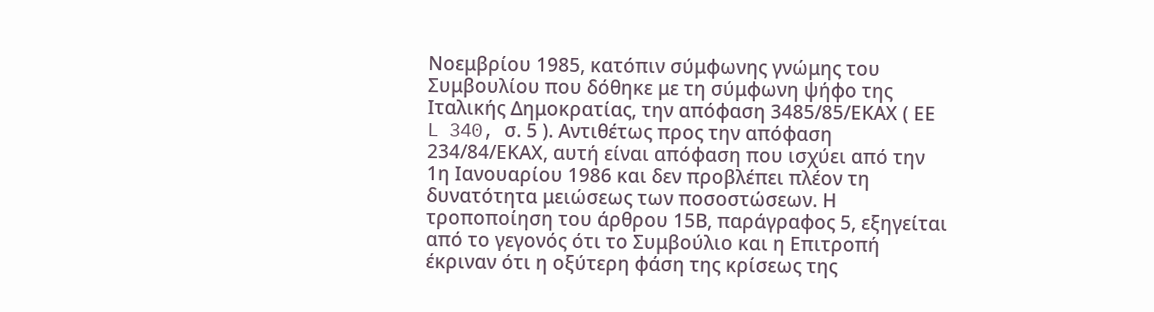Νοεμβρίου 1985, κατόπιν σύμφωνης γνώμης του Συμβουλίου που δόθηκε με τη σύμφωνη ψήφο της Ιταλικής Δημοκρατίας, την απόφαση 3485/85/ΕΚΑΧ ( ΕΕ L 340, σ. 5 ). Αντιθέτως προς την απόφαση 234/84/ΕΚΑΧ, αυτή είναι απόφαση που ισχύει από την 1η Ιανουαρίου 1986 και δεν προβλέπει πλέον τη δυνατότητα μειώσεως των ποσοστώσεων. Η τροποποίηση του άρθρου 15Β, παράγραφος 5, εξηγείται από το γεγονός ότι το Συμβούλιο και η Επιτροπή έκριναν ότι η οξύτερη φάση της κρίσεως της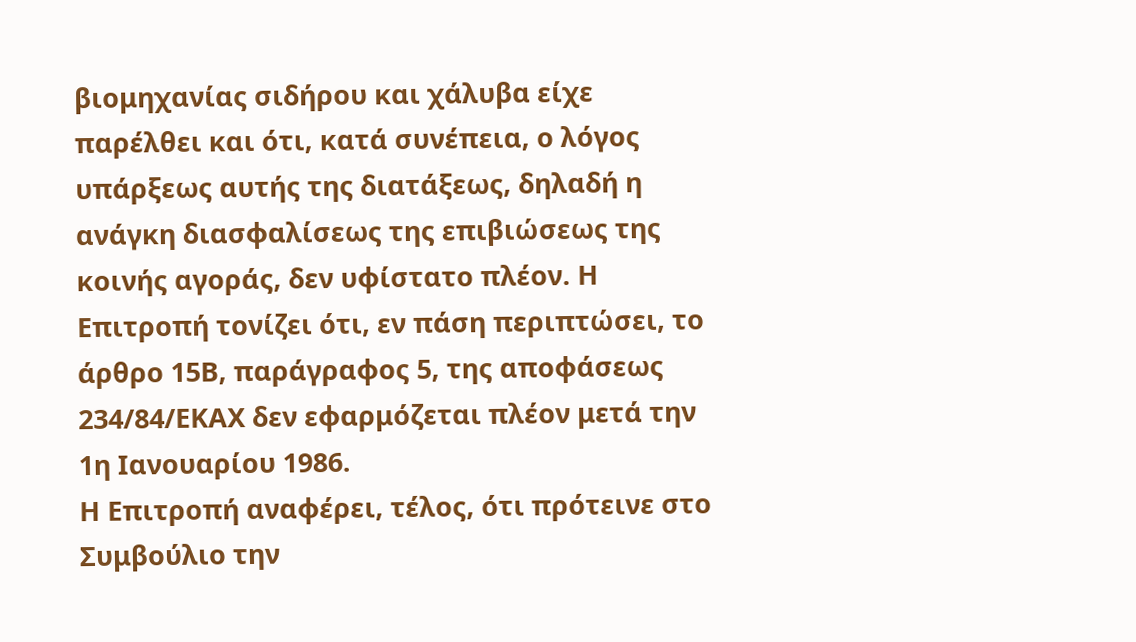βιομηχανίας σιδήρου και χάλυβα είχε παρέλθει και ότι, κατά συνέπεια, ο λόγος υπάρξεως αυτής της διατάξεως, δηλαδή η ανάγκη διασφαλίσεως της επιβιώσεως της κοινής αγοράς, δεν υφίστατο πλέον. Η Επιτροπή τονίζει ότι, εν πάση περιπτώσει, το άρθρο 15Β, παράγραφος 5, της αποφάσεως 234/84/ΕΚΑΧ δεν εφαρμόζεται πλέον μετά την 1η Ιανουαρίου 1986.
Η Επιτροπή αναφέρει, τέλος, ότι πρότεινε στο Συμβούλιο την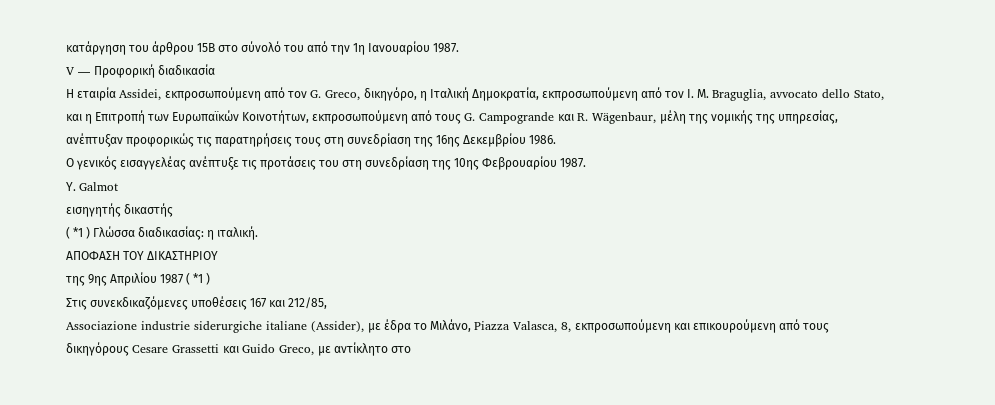κατάργηση του άρθρου 15Β στο σύνολό του από την 1η Ιανουαρίου 1987.
V — Προφορική διαδικασία
Η εταιρία Assidei, εκπροσωπούμενη από τον G. Greco, δικηγόρο, η Ιταλική Δημοκρατία, εκπροσωπούμενη από τον Ι. Μ. Braguglia, avvocato dello Stato, και η Επιτροπή των Ευρωπαϊκών Κοινοτήτων, εκπροσωπούμενη από τους G. Campogrande και R. Wägenbaur, μέλη της νομικής της υπηρεσίας, ανέπτυξαν προφορικώς τις παρατηρήσεις τους στη συνεδρίαση της 16ης Δεκεμβρίου 1986.
Ο γενικός εισαγγελέας ανέπτυξε τις προτάσεις του στη συνεδρίαση της 10ης Φεβρουαρίου 1987.
Υ. Galmot
εισηγητής δικαστής
( *1 ) Γλώσσα διαδικασίας: η ιταλική.
ΑΠΟΦΑΣΗ ΤΟΥ ΔΙΚΑΣΤΗΡΙΟΥ
της 9ης Απριλίου 1987 ( *1 )
Στις συνεκδικαζόμενες υποθέσεις 167 και 212/85,
Associazione industrie siderurgiche italiane (Assider), με έδρα το Μιλάνο, Piazza Valasca, 8, εκπροσωπούμενη και επικουρούμενη από τους δικηγόρους Cesare Grassetti και Guido Greco, με αντίκλητο στο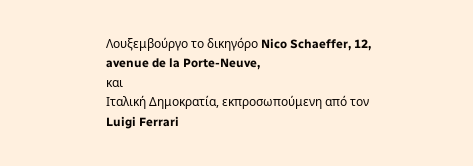Λουξεμβούργο το δικηγόρο Nico Schaeffer, 12, avenue de la Porte-Neuve,
και
Ιταλική Δημοκρατία, εκπροσωπούμενη από τον Luigi Ferrari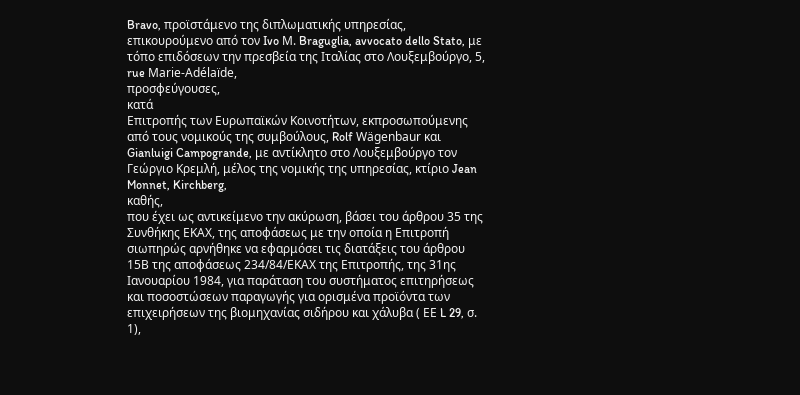Bravo, προϊστάμενο της διπλωματικής υπηρεσίας, επικουρούμενο από τον Ivo Μ. Braguglia, avvocato dello Stato, με τόπο επιδόσεων την πρεσβεία της Ιταλίας στο Λουξεμβούργο, 5, rue Marie-Adélaïde,
προσφεύγουσες,
κατά
Επιτροπής των Ευρωπαϊκών Κοινοτήτων, εκπροσωπούμενης από τους νομικούς της συμβούλους, Rolf Wägenbaur και Gianluigi Campogrande, με αντίκλητο στο Λουξεμβούργο τον Γεώργιο Κρεμλή, μέλος της νομικής της υπηρεσίας, κτίριο Jean Monnet, Kirchberg,
καθής,
που έχει ως αντικείμενο την ακύρωση, βάσει του άρθρου 35 της Συνθήκης ΕΚΑΧ, της αποφάσεως με την οποία η Επιτροπή σιωπηρώς αρνήθηκε να εφαρμόσει τις διατάξεις του άρθρου 15Β της αποφάσεως 234/84/ΕΚΑΧ της Επιτροπής, της 31ης Ιανουαρίου 1984, για παράταση του συστήματος επιτηρήσεως και ποσοστώσεων παραγωγής για ορισμένα προϊόντα των επιχειρήσεων της βιομηχανίας σιδήρου και χάλυβα ( ΕΕ L 29, σ. 1),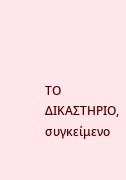ΤΟ ΔΙΚΑΣΤΗΡΙΟ,
συγκείμενο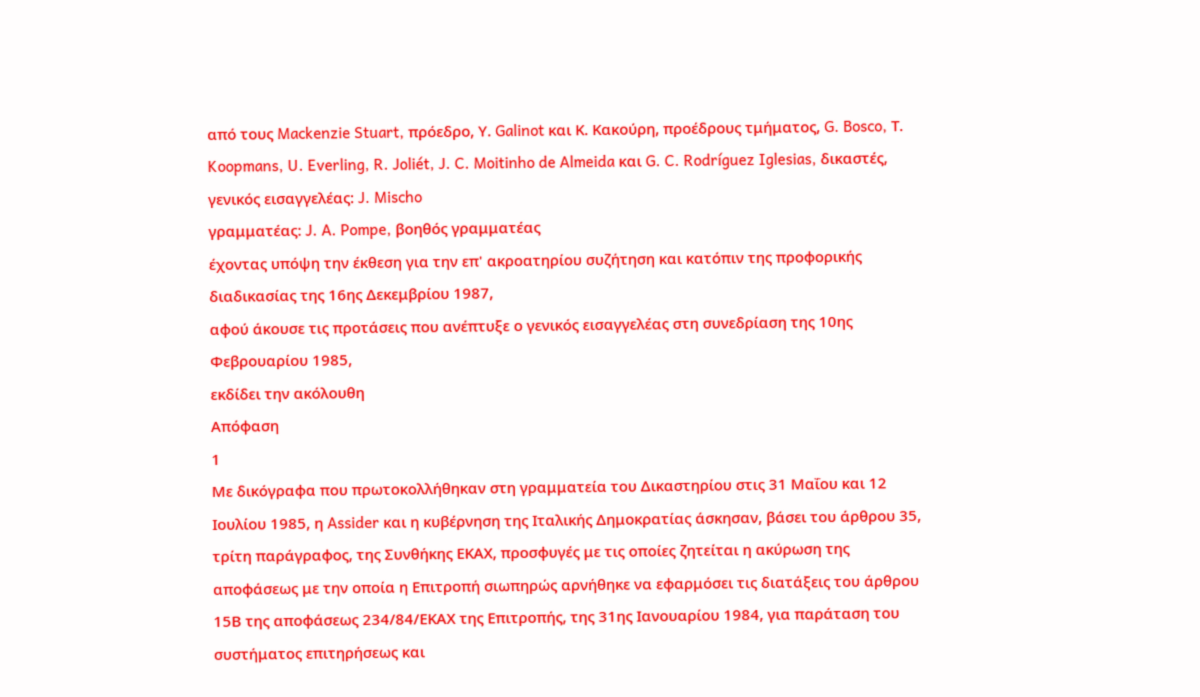από τους Mackenzie Stuart, πρόεδρο, Υ. Galinot και Κ. Κακούρη, προέδρους τμήματος, G. Bosco, Τ. Koopmans, U. Everling, R. Joliét, J. C. Moitinho de Almeida και G. C. Rodríguez Iglesias, δικαστές,
γενικός εισαγγελέας: J. Mischo
γραμματέας: J. A. Pompe, βοηθός γραμματέας
έχοντας υπόψη την έκθεση για την επ' ακροατηρίου συζήτηση και κατόπιν της προφορικής διαδικασίας της 16ης Δεκεμβρίου 1987,
αφού άκουσε τις προτάσεις που ανέπτυξε ο γενικός εισαγγελέας στη συνεδρίαση της 10ης Φεβρουαρίου 1985,
εκδίδει την ακόλουθη
Απόφαση
1
Με δικόγραφα που πρωτοκολλήθηκαν στη γραμματεία του Δικαστηρίου στις 31 Μαΐου και 12 Ιουλίου 1985, η Assider και η κυβέρνηση της Ιταλικής Δημοκρατίας άσκησαν, βάσει του άρθρου 35, τρίτη παράγραφος, της Συνθήκης ΕΚΑΧ, προσφυγές με τις οποίες ζητείται η ακύρωση της αποφάσεως με την οποία η Επιτροπή σιωπηρώς αρνήθηκε να εφαρμόσει τις διατάξεις του άρθρου 15Β της αποφάσεως 234/84/ΕΚΑΧ της Επιτροπής, της 31ης Ιανουαρίου 1984, για παράταση του συστήματος επιτηρήσεως και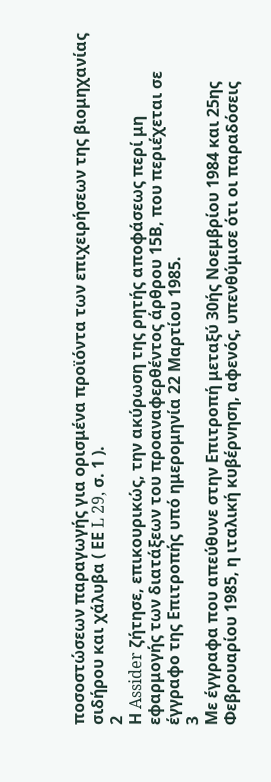ποσοστώσεων παραγωγής για ορισμένα προϊόντα των επιχειρήσεων της βιομηχανίας σιδήρου και χάλυβα ( ΕΕ L 29, σ. 1 ).
2
Η Assider ζήτησε, επικουρικώς, την ακύρωση της ρητής αποφάσεως περί μη εφαρμογής των διατάξεων του προαναφερθέντος άρθρου 15Β, που περιέχεται σε έγγραφο της Επιτροπής υπό ημερομηνία 22 Μαρτίου 1985.
3
Με έγγραφα που απεύθυνε στην Επιτροπή μεταξύ 30ής Νοεμβρίου 1984 και 25ης Φεβρουαρίου 1985, η ιταλική κυβέρνηση, αφενός, υπενθύμισε ότι οι παραδόσεις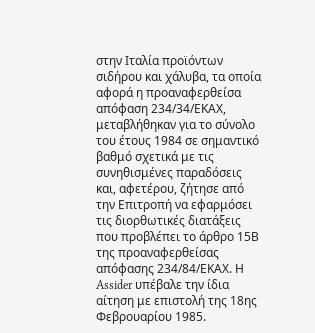στην Ιταλία προϊόντων σιδήρου και χάλυβα, τα οποία αφορά η προαναφερθείσα απόφαση 234/34/ΕΚΑΧ, μεταβλήθηκαν για το σύνολο του έτους 1984 σε σημαντικό βαθμό σχετικά με τις συνηθισμένες παραδόσεις και, αφετέρου, ζήτησε από την Επιτροπή να εφαρμόσει τις διορθωτικές διατάξεις που προβλέπει το άρθρο 15Β της προαναφερθείσας απόφασης 234/84/ΕΚΑΧ. Η Assider υπέβαλε την ίδια αίτηση με επιστολή της 18ης Φεβρουαρίου 1985.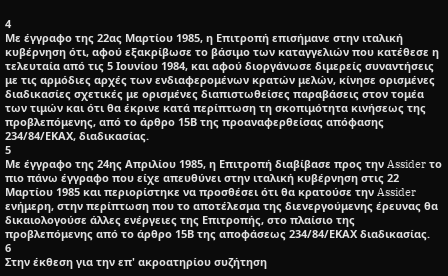4
Με έγγραφο της 22ας Μαρτίου 1985, η Επιτροπή επισήμανε στην ιταλική κυβέρνηση ότι, αφού εξακρίβωσε το βάσιμο των καταγγελιών που κατέθεσε η τελευταία από τις 5 Ιουνίου 1984, και αφού διοργάνωσε διμερείς συναντήσεις με τις αρμόδιες αρχές των ενδιαφερομένων κρατών μελών, κίνησε ορισμένες διαδικασίες σχετικές με ορισμένες διαπιστωθείσες παραβάσεις στον τομέα των τιμών και ότι θα έκρινε κατά περίπτωση τη σκοπιμότητα κινήσεως της προβλεπόμενης, από το άρθρο 15Β της προαναφερθείσας απόφασης 234/84/ΕΚΑΧ, διαδικασίας.
5
Με έγγραφο της 24ης Απριλίου 1985, η Επιτροπή διαβίβασε προς την Assider το πιο πάνω έγγραφο που είχε απευθύνει στην ιταλική κυβέρνηση στις 22 Μαρτίου 1985 και περιορίστηκε να προσθέσει ότι θα κρατούσε την Assider ενήμερη, στην περίπτωση που το αποτέλεσμα της διενεργούμενης έρευνας θα δικαιολογούσε άλλες ενέργειες της Επιτροπής, στο πλαίσιο της προβλεπόμενης από το άρθρο 15Β της αποφάσεως 234/84/ΕΚΑΧ διαδικασίας.
6
Στην έκθεση για την επ' ακροατηρίου συζήτηση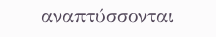αναπτύσσονται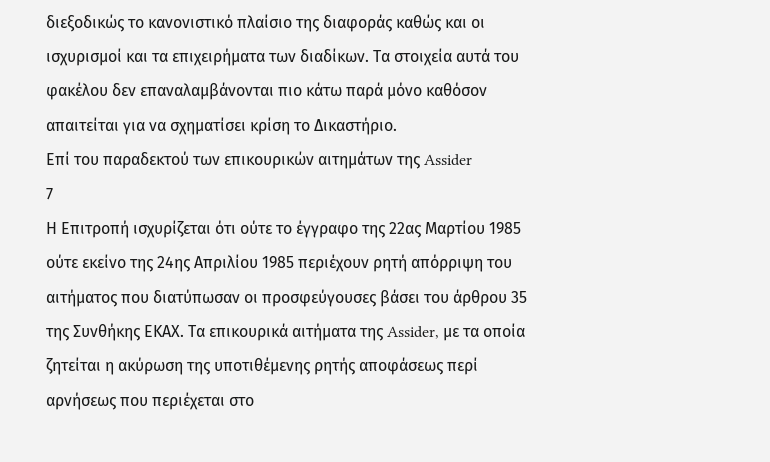διεξοδικώς το κανονιστικό πλαίσιο της διαφοράς καθώς και οι ισχυρισμοί και τα επιχειρήματα των διαδίκων. Τα στοιχεία αυτά του φακέλου δεν επαναλαμβάνονται πιο κάτω παρά μόνο καθόσον απαιτείται για να σχηματίσει κρίση το Δικαστήριο.
Επί του παραδεκτού των επικουρικών αιτημάτων της Assider
7
Η Επιτροπή ισχυρίζεται ότι ούτε το έγγραφο της 22ας Μαρτίου 1985 ούτε εκείνο της 24ης Απριλίου 1985 περιέχουν ρητή απόρριψη του αιτήματος που διατύπωσαν οι προσφεύγουσες βάσει του άρθρου 35 της Συνθήκης ΕΚΑΧ. Τα επικουρικά αιτήματα της Assider, με τα οποία ζητείται η ακύρωση της υποτιθέμενης ρητής αποφάσεως περί αρνήσεως που περιέχεται στο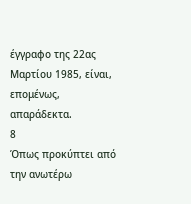έγγραφο της 22ας Μαρτίου 1985, είναι, επομένως, απαράδεκτα.
8
Όπως προκύπτει από την ανωτέρω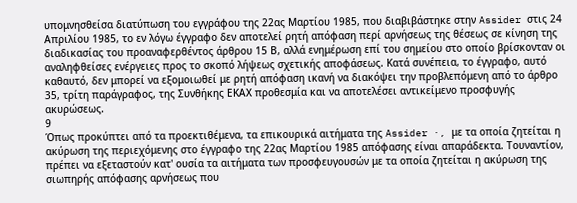υπομνησθείσα διατύπωση του εγγράφου της 22ας Μαρτίου 1985, που διαβιβάστηκε στην Assider στις 24 Απριλίου 1985, το εν λόγω έγγραφο δεν αποτελεί ρητή απόφαση περί αρνήσεως της θέσεως σε κίνηση της διαδικασίας του προαναφερθέντος άρθρου 15 Β, αλλά ενημέρωση επί του σημείου στο οποίο βρίσκονταν οι αναληφθείσες ενέργειες προς το σκοπό λήψεως σχετικής αποφάσεως. Κατά συνέπεια, το έγγραφο, αυτό καθαυτό, δεν μπορεί να εξομοιωθεί με ρητή απόφαση ικανή να διακόψει την προβλεπόμενη από το άρθρο 35, τρίτη παράγραφος, της Συνθήκης ΕΚΑΧ προθεσμία και να αποτελέσει αντικείμενο προσφυγής ακυρώσεως.
9
Όπως προκύπτει από τα προεκτιθέμενα, τα επικουρικά αιτήματα της Assider ·, με τα οποία ζητείται η ακύρωση της περιεχόμενης στο έγγραφο της 22ας Μαρτίου 1985 απόφασης είναι απαράδεκτα. Τουναντίον, πρέπει να εξεταστούν κατ' ουσία τα αιτήματα των προσφευγουσών με τα οποία ζητείται η ακύρωση της σιωπηρής απόφασης αρνήσεως που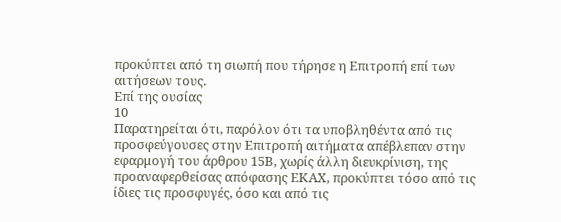προκύπτει από τη σιωπή που τήρησε η Επιτροπή επί των αιτήσεων τους.
Επί της ουσίας
10
Παρατηρείται ότι, παρόλον ότι τα υποβληθέντα από τις προσφεύγουσες στην Επιτροπή αιτήματα απέβλεπαν στην εφαρμογή του άρθρου 15Β, χωρίς άλλη διευκρίνιση, της προαναφερθείσας απόφασης ΕΚΑΧ, προκύπτει τόσο από τις ίδιες τις προσφυγές, όσο και από τις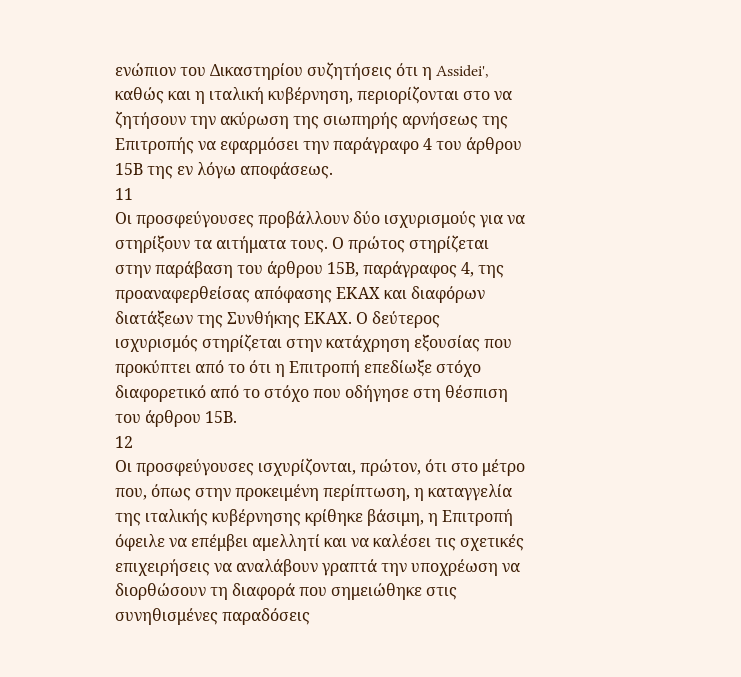ενώπιον του Δικαστηρίου συζητήσεις ότι η Assidei', καθώς και η ιταλική κυβέρνηση, περιορίζονται στο να ζητήσουν την ακύρωση της σιωπηρής αρνήσεως της Επιτροπής να εφαρμόσει την παράγραφο 4 του άρθρου 15Β της εν λόγω αποφάσεως.
11
Οι προσφεύγουσες προβάλλουν δύο ισχυρισμούς για να στηρίξουν τα αιτήματα τους. Ο πρώτος στηρίζεται στην παράβαση του άρθρου 15Β, παράγραφος 4, της προαναφερθείσας απόφασης ΕΚΑΧ και διαφόρων διατάξεων της Συνθήκης ΕΚΑΧ. Ο δεύτερος ισχυρισμός στηρίζεται στην κατάχρηση εξουσίας που προκύπτει από το ότι η Επιτροπή επεδίωξε στόχο διαφορετικό από το στόχο που οδήγησε στη θέσπιση του άρθρου 15Β.
12
Οι προσφεύγουσες ισχυρίζονται, πρώτον, ότι στο μέτρο που, όπως στην προκειμένη περίπτωση, η καταγγελία της ιταλικής κυβέρνησης κρίθηκε βάσιμη, η Επιτροπή όφειλε να επέμβει αμελλητί και να καλέσει τις σχετικές επιχειρήσεις να αναλάβουν γραπτά την υποχρέωση να διορθώσουν τη διαφορά που σημειώθηκε στις συνηθισμένες παραδόσεις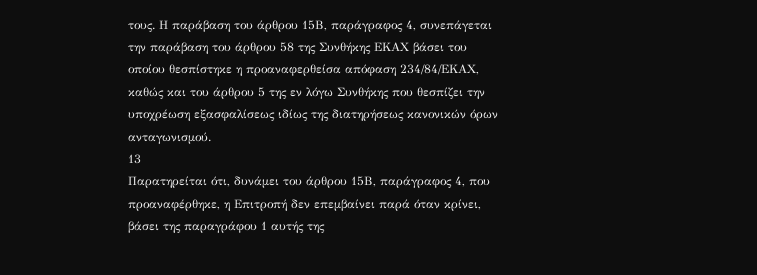τους. Η παράβαση του άρθρου 15Β, παράγραφος 4, συνεπάγεται την παράβαση του άρθρου 58 της Συνθήκης ΕΚΑΧ βάσει του οποίου θεσπίστηκε η προαναφερθείσα απόφαση 234/84/ΕΚΑΧ, καθώς και του άρθρου 5 της εν λόγω Συνθήκης που θεσπίζει την υποχρέωση εξασφαλίσεως ιδίως της διατηρήσεως κανονικών όρων ανταγωνισμού.
13
Παρατηρείται ότι, δυνάμει του άρθρου 15Β, παράγραφος 4, που προαναφέρθηκε, η Επιτροπή δεν επεμβαίνει παρά όταν κρίνει, βάσει της παραγράφου 1 αυτής της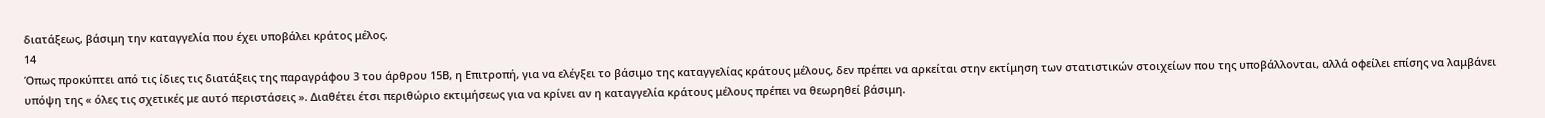διατάξεως, βάσιμη την καταγγελία που έχει υποβάλει κράτος μέλος.
14
Όπως προκύπτει από τις ίδιες τις διατάξεις της παραγράφου 3 του άρθρου 15Β, η Επιτροπή, για να ελέγξει το βάσιμο της καταγγελίας κράτους μέλους, δεν πρέπει να αρκείται στην εκτίμηση των στατιστικών στοιχείων που της υποβάλλονται, αλλά οφείλει επίσης να λαμβάνει υπόψη της « όλες τις σχετικές με αυτό περιστάσεις ». Διαθέτει έτσι περιθώριο εκτιμήσεως για να κρίνει αν η καταγγελία κράτους μέλους πρέπει να θεωρηθεί βάσιμη.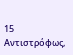15
Αντιστρόφως,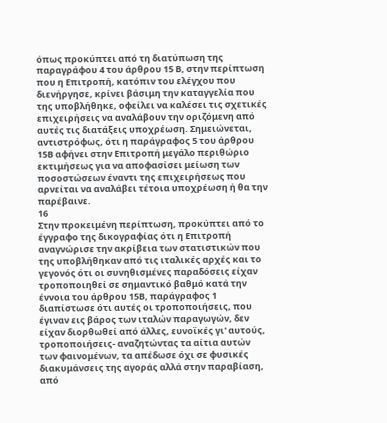όπως προκύπτει από τη διατύπωση της παραγράφου 4 του άρθρου 15 Β, στην περίπτωση που η Επιτροπή, κατόπιν του ελέγχου που διενήργησε, κρίνει βάσιμη την καταγγελία που της υποβλήθηκε, οφείλει να καλέσει τις σχετικές επιχειρήσεις να αναλάβουν την οριζόμενη από αυτές τις διατάξεις υποχρέωση. Σημειώνεται, αντιστρόφως, ότι η παράγραφος 5 του άρθρου 15Β αφήνει στην Επιτροπή μεγάλο περιθώριο εκτιμήσεως για να αποφασίσει μείωση των ποσοστώσεων έναντι της επιχειρήσεως που αρνείται να αναλάβει τέτοια υποχρέωση ή θα την παρέβαινε.
16
Στην προκειμένη περίπτωση, προκύπτει από το έγγραφο της δικογραφίας ότι η Επιτροπή αναγνώρισε την ακρίβεια των στατιστικών που της υποβλήθηκαν από τις ιταλικές αρχές και το γεγονός ότι οι συνηθισμένες παραδόσεις είχαν τροποποιηθεί σε σημαντικό βαθμό κατά την έννοια του άρθρου 15Β, παράγραφος 1 διαπίστωσε ότι αυτές οι τροποποιήσεις, που έγιναν εις βάρος των ιταλών παραγωγών, δεν είχαν διορθωθεί από άλλες, ευνοϊκές γι' αυτούς, τροποποιήσεις- αναζητώντας τα αίτια αυτών των φαινομένων, τα απέδωσε όχι σε φυσικές διακυμάνσεις της αγοράς αλλά στην παραβίαση, από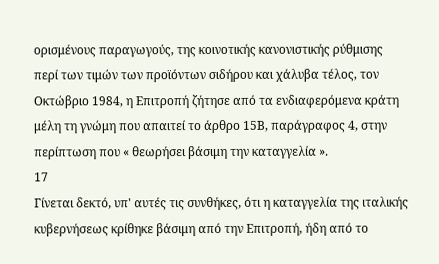ορισμένους παραγωγούς, της κοινοτικής κανονιστικής ρύθμισης περί των τιμών των προϊόντων σιδήρου και χάλυβα τέλος, τον Οκτώβριο 1984, η Επιτροπή ζήτησε από τα ενδιαφερόμενα κράτη μέλη τη γνώμη που απαιτεί το άρθρο 15Β, παράγραφος 4, στην περίπτωση που « θεωρήσει βάσιμη την καταγγελία ».
17
Γίνεται δεκτό, υπ' αυτές τις συνθήκες, ότι η καταγγελία της ιταλικής κυβερνήσεως κρίθηκε βάσιμη από την Επιτροπή, ήδη από το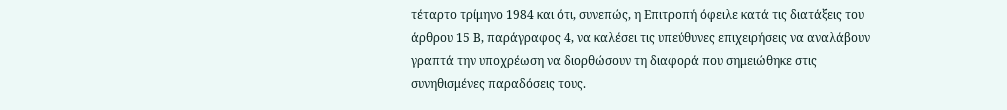τέταρτο τρίμηνο 1984 και ότι, συνεπώς, η Επιτροπή όφειλε κατά τις διατάξεις του άρθρου 15 Β, παράγραφος 4, να καλέσει τις υπεύθυνες επιχειρήσεις να αναλάβουν γραπτά την υποχρέωση να διορθώσουν τη διαφορά που σημειώθηκε στις συνηθισμένες παραδόσεις τους.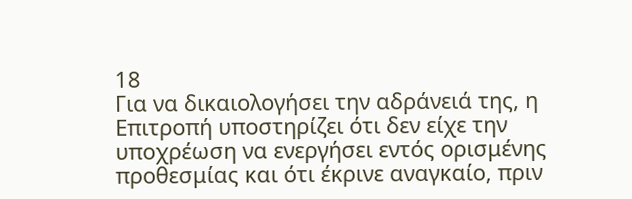18
Για να δικαιολογήσει την αδράνειά της, η Επιτροπή υποστηρίζει ότι δεν είχε την υποχρέωση να ενεργήσει εντός ορισμένης προθεσμίας και ότι έκρινε αναγκαίο, πριν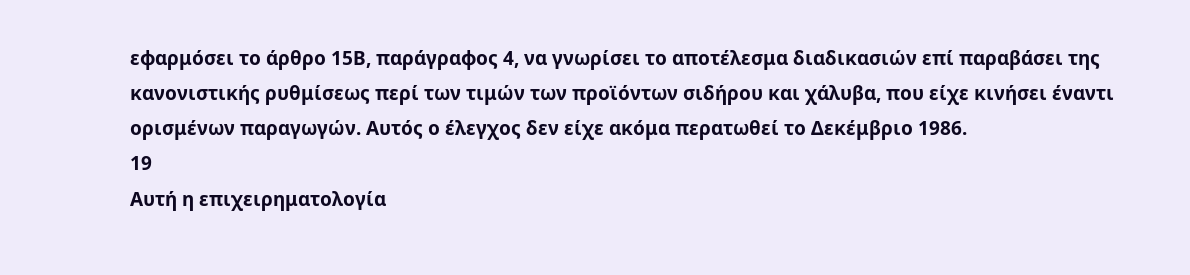εφαρμόσει το άρθρο 15Β, παράγραφος 4, να γνωρίσει το αποτέλεσμα διαδικασιών επί παραβάσει της κανονιστικής ρυθμίσεως περί των τιμών των προϊόντων σιδήρου και χάλυβα, που είχε κινήσει έναντι ορισμένων παραγωγών. Αυτός ο έλεγχος δεν είχε ακόμα περατωθεί το Δεκέμβριο 1986.
19
Αυτή η επιχειρηματολογία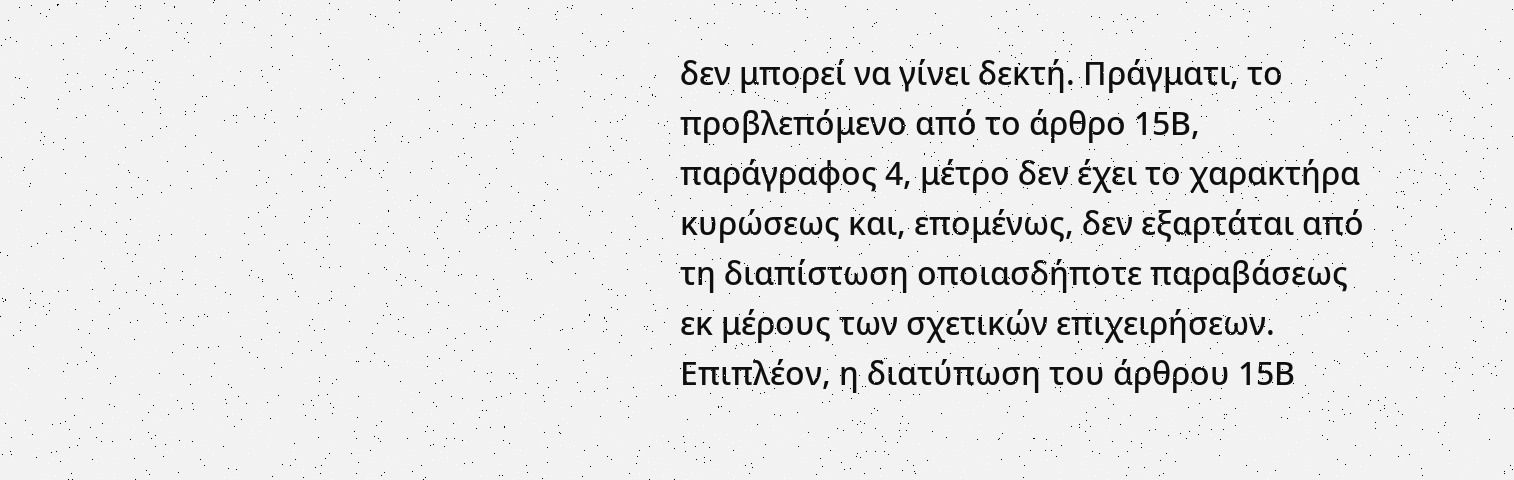δεν μπορεί να γίνει δεκτή. Πράγματι, το προβλεπόμενο από το άρθρο 15Β, παράγραφος 4, μέτρο δεν έχει το χαρακτήρα κυρώσεως και, επομένως, δεν εξαρτάται από τη διαπίστωση οποιασδήποτε παραβάσεως εκ μέρους των σχετικών επιχειρήσεων. Επιπλέον, η διατύπωση του άρθρου 15Β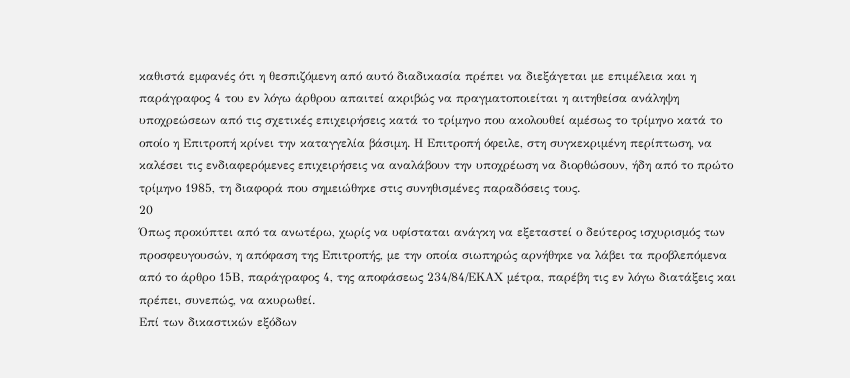καθιστά εμφανές ότι η θεσπιζόμενη από αυτό διαδικασία πρέπει να διεξάγεται με επιμέλεια και η παράγραφος 4 του εν λόγω άρθρου απαιτεί ακριβώς να πραγματοποιείται η αιτηθείσα ανάληψη υποχρεώσεων από τις σχετικές επιχειρήσεις κατά το τρίμηνο που ακολουθεί αμέσως το τρίμηνο κατά το οποίο η Επιτροπή κρίνει την καταγγελία βάσιμη. Η Επιτροπή όφειλε, στη συγκεκριμένη περίπτωση, να καλέσει τις ενδιαφερόμενες επιχειρήσεις να αναλάβουν την υποχρέωση να διορθώσουν, ήδη από το πρώτο τρίμηνο 1985, τη διαφορά που σημειώθηκε στις συνηθισμένες παραδόσεις τους.
20
Όπως προκύπτει από τα ανωτέρω, χωρίς να υφίσταται ανάγκη να εξεταστεί ο δεύτερος ισχυρισμός των προσφευγουσών, η απόφαση της Επιτροπής, με την οποία σιωπηρώς αρνήθηκε να λάβει τα προβλεπόμενα από το άρθρο 15Β, παράγραφος 4, της αποφάσεως 234/84/ΕΚΑΧ μέτρα, παρέβη τις εν λόγω διατάξεις και πρέπει, συνεπώς, να ακυρωθεί.
Επί των δικαστικών εξόδων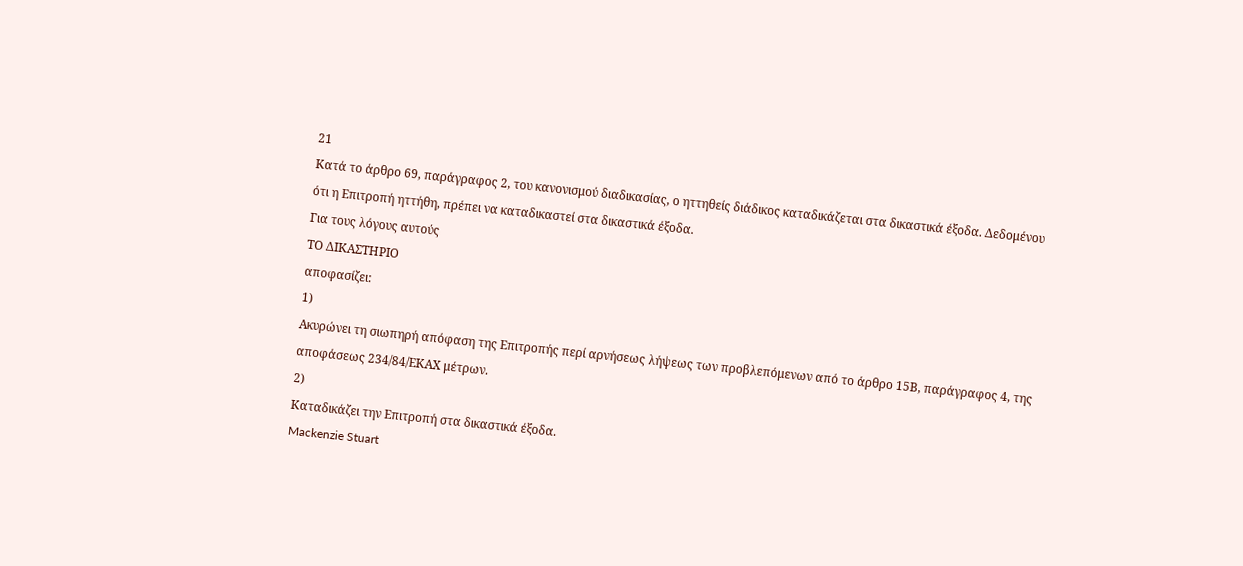21
Κατά το άρθρο 69, παράγραφος 2, του κανονισμού διαδικασίας, ο ηττηθείς διάδικος καταδικάζεται στα δικαστικά έξοδα. Δεδομένου ότι η Επιτροπή ηττήθη, πρέπει να καταδικαστεί στα δικαστικά έξοδα.
Για τους λόγους αυτούς
ΤΟ ΔΙΚΑΣΤΗΡΙΟ
αποφασίζει:
1)
Ακυρώνει τη σιωπηρή απόφαση της Επιτροπής περί αρνήσεως λήψεως των προβλεπόμενων από το άρθρο 15Β, παράγραφος 4, της αποφάσεως 234/84/ΕΚΑΧ μέτρων.
2)
Καταδικάζει την Επιτροπή στα δικαστικά έξοδα.
Mackenzie Stuart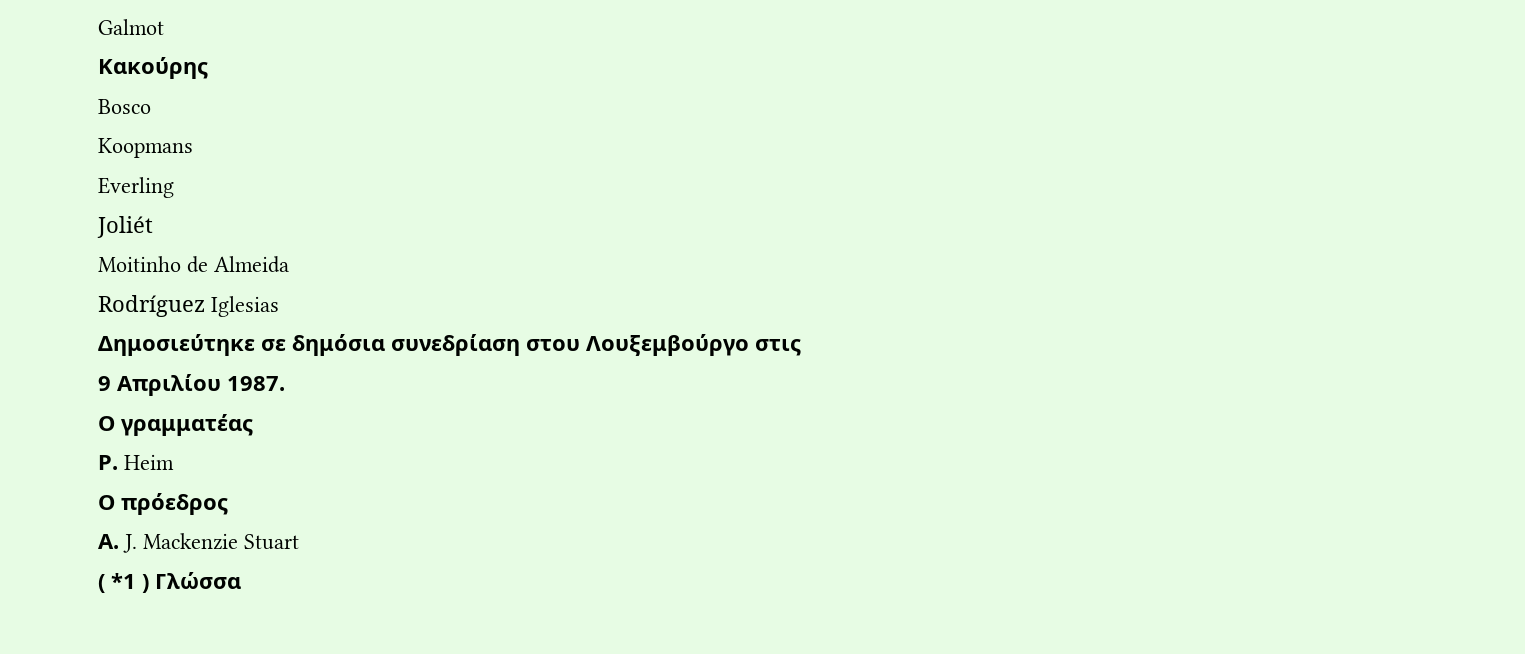Galmot
Κακούρης
Bosco
Koopmans
Everling
Joliét
Moitinho de Almeida
Rodríguez Iglesias
Δημοσιεύτηκε σε δημόσια συνεδρίαση στου Λουξεμβούργο στις 9 Απριλίου 1987.
Ο γραμματέας
Ρ. Heim
Ο πρόεδρος
Α. J. Mackenzie Stuart
( *1 ) Γλώσσα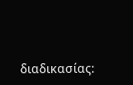διαδικασίας: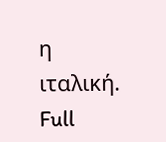η ιταλική.
Full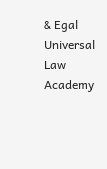& Egal Universal Law Academy